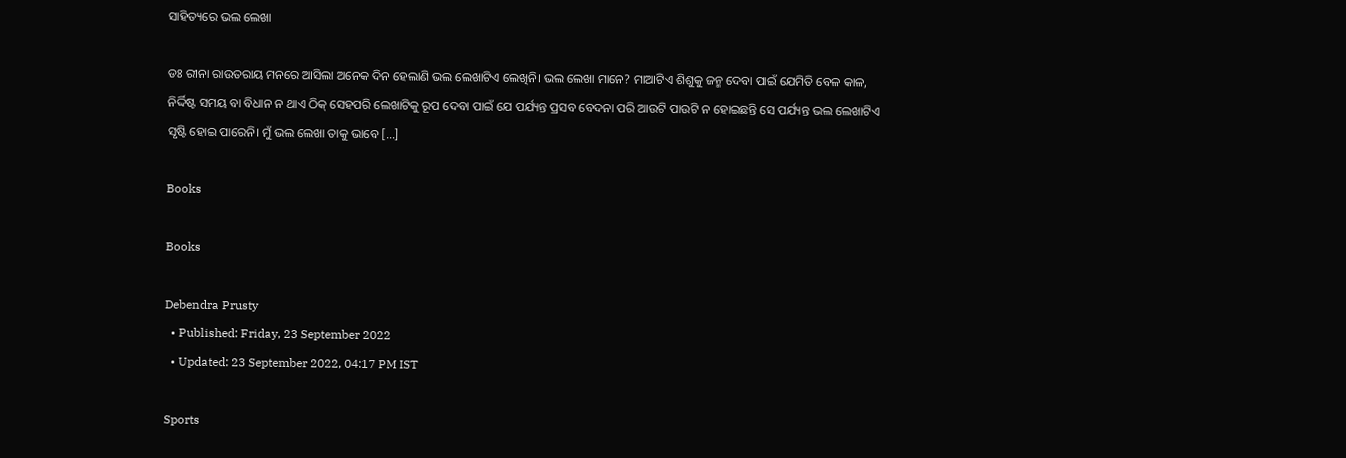ସାହିତ୍ୟରେ ଭଲ ଲେଖା

ଡଃ ରୀନା ରାଉତରାୟ ମନରେ ଆସିଲା ଅନେକ ଦିନ ହେଲାଣି ଭଲ ଲେଖାଟିଏ ଲେଖିନି। ଭଲ ଲେଖା ମାନେ? ମାଆଟିଏ ଶିଶୁକୁ ଜନ୍ମ ଦେବା ପାଇଁ ଯେମିତି ବେଳ କାଳ, ନିର୍ଦ୍ଦିଷ୍ଟ ସମୟ ବା ବିଧାନ ନ ଥାଏ ଠିକ୍ ସେହପରି ଲେଖାଟିକୁ ରୂପ ଦେବା ପାଇଁ ଯେ ପର୍ଯ୍ୟନ୍ତ ପ୍ରସବ ବେଦନା ପରି ଆଉଟି ପାଉଟି ନ ହୋଇଛନ୍ତି ସେ ପର୍ଯ୍ୟନ୍ତ ଭଲ ଲେଖାଟିଏ ସୃଷ୍ଟି ହୋଇ ପାରେନି। ମୁଁ ଭଲ ଲେଖା ତାକୁ ଭାବେ […]

Books

Books

Debendra Prusty
  • Published: Friday, 23 September 2022
  • Updated: 23 September 2022, 04:17 PM IST

Sports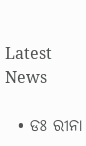Latest News

  • ଡଃ ରୀନା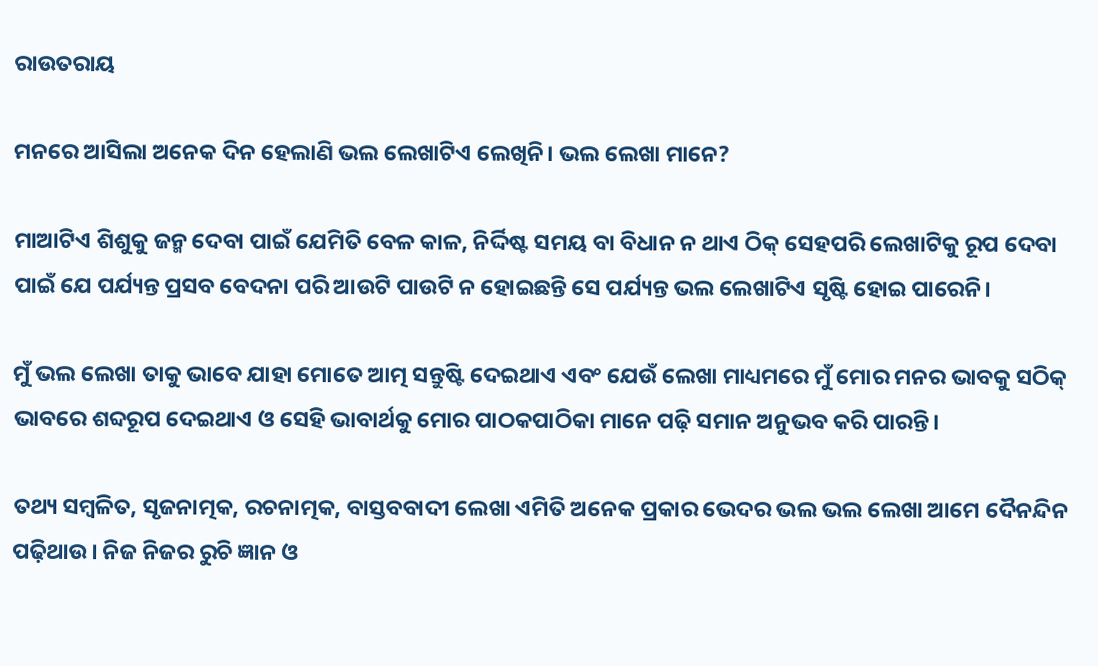ରାଉତରାୟ

ମନରେ ଆସିଲା ଅନେକ ଦିନ ହେଲାଣି ଭଲ ଲେଖାଟିଏ ଲେଖିନି। ଭଲ ଲେଖା ମାନେ?

ମାଆଟିଏ ଶିଶୁକୁ ଜନ୍ମ ଦେବା ପାଇଁ ଯେମିତି ବେଳ କାଳ, ନିର୍ଦ୍ଦିଷ୍ଟ ସମୟ ବା ବିଧାନ ନ ଥାଏ ଠିକ୍ ସେହପରି ଲେଖାଟିକୁ ରୂପ ଦେବା ପାଇଁ ଯେ ପର୍ଯ୍ୟନ୍ତ ପ୍ରସବ ବେଦନା ପରି ଆଉଟି ପାଉଟି ନ ହୋଇଛନ୍ତି ସେ ପର୍ଯ୍ୟନ୍ତ ଭଲ ଲେଖାଟିଏ ସୃଷ୍ଟି ହୋଇ ପାରେନି।

ମୁଁ ଭଲ ଲେଖା ତାକୁ ଭାବେ ଯାହା ମୋତେ ଆତ୍ମ ସନ୍ତୁଷ୍ଟି ଦେଇଥାଏ ଏବଂ ଯେଉଁ ଲେଖା ମାଧ୍ୟମରେ ମୁଁ ମୋର ମନର ଭାବକୁ ସଠିକ୍ ଭାବରେ ଶବ୍ଦରୂପ ଦେଇଥାଏ ଓ ସେହି ଭାବାର୍ଥକୁ ମୋର ପାଠକପାଠିକା ମାନେ ପଢ଼ି ସମାନ ଅନୁଭବ କରି ପାରନ୍ତି।

ତଥ୍ୟ ସମ୍ବଳିତ, ସୃଜନାତ୍ମକ, ରଚନାତ୍ମକ, ବାସ୍ତବବାଦୀ ଲେଖା ଏମିତି ଅନେକ ପ୍ରକାର ଭେଦର ଭଲ ଭଲ ଲେଖା ଆମେ ଦୈନନ୍ଦିନ ପଢ଼ିଥାଉ। ନିଜ ନିଜର ରୁଚି ଜ୍ଞାନ ଓ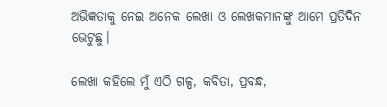ଅଭିଜ୍ଞତାକୁ ନେଇ ଅନେକ ଲେଖା ଓ ଲେଖକମାନଙ୍କୁ ଆମେ ପ୍ରତିଦିନ ଭେଟୁଛୁ।

ଲେଖା କହିଲେ ମୁଁ ଏଠି ଗଳ୍ପ, କବିତା, ପ୍ରବନ୍ଧ,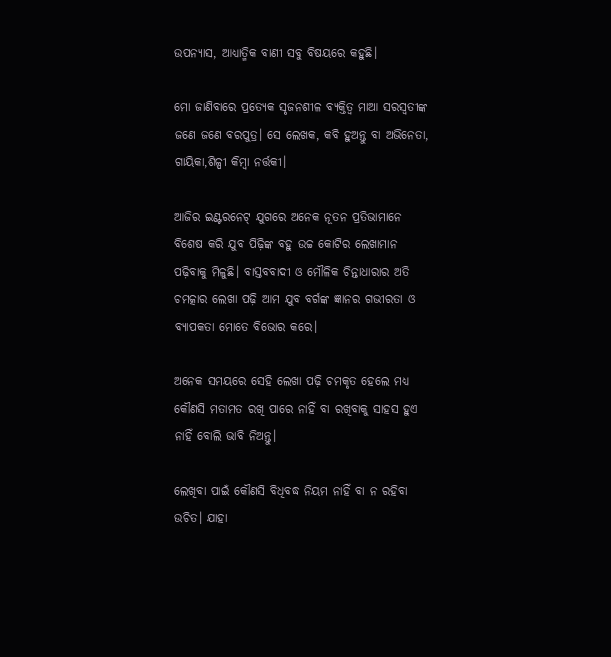ଉପନ୍ୟାସ, ଆଧ୍ୟାତ୍ମିକ ବାଣୀ ସବୁ ବିଷୟରେ କହୁଛି।

ମୋ ଜାଣିବାରେ ପ୍ରତ୍ୟେକ ସୃଜନଶୀଳ ବ୍ୟକ୍ତିତ୍ଵ ମାଆ ସରସ୍ଵତୀଙ୍କ ଜଣେ ଜଣେ ବରପୁତ୍ର। ସେ ଲେଖକ, କବି ହୁଅନ୍ତୁ ବା ଅଭିନେତା, ଗାୟିକା,ଶିଳ୍ପୀ କିମ୍ବା ନର୍ତ୍ତକୀ।

ଆଜିର ଇଣ୍ଟରନେଟ୍ ଯୁଗରେ ଅନେକ ନୂତନ ପ୍ରତିଭାମାନେ ବିଶେଷ କରି ଯୁବ ପିଢ଼ିଙ୍କ ବହୁ ଉଚ୍ଚ କୋଟିର ଲେଖାମାନ ପଢ଼ିବାକୁ ମିଳୁଛି। ବାସ୍ତବବାଦୀ ଓ ମୌଳିକ ଚିନ୍ତାଧାରାର ଅତି ଚମତ୍କାର ଲେଖା ପଢ଼ି ଆମ ଯୁବ ବର୍ଗଙ୍କ ଜ୍ଞାନର ଗଭୀରତା ଓ ବ୍ୟାପକତା ମୋତେ ବିଭୋର କରେ।

ଅନେକ ସମୟରେ ସେହି ଲେଖା ପଢ଼ି ଚମକୃତ ହେଲେ ମଧ୍ୟ କୌଣସି ମତାମତ ରଖି ପାରେ ନାହିଁ ବା ରଖିବାକୁ ସାହସ ହୁଏ ନାହିଁ ବୋଲି ଭାବି ନିଅନ୍ତୁ।

ଲେଖିବା ପାଇଁ କୌଣସି ବିଧିବଦ୍ଧ ନିୟମ ନାହିଁ ବା ନ ରହିବା ଉଚିତ। ଯାହା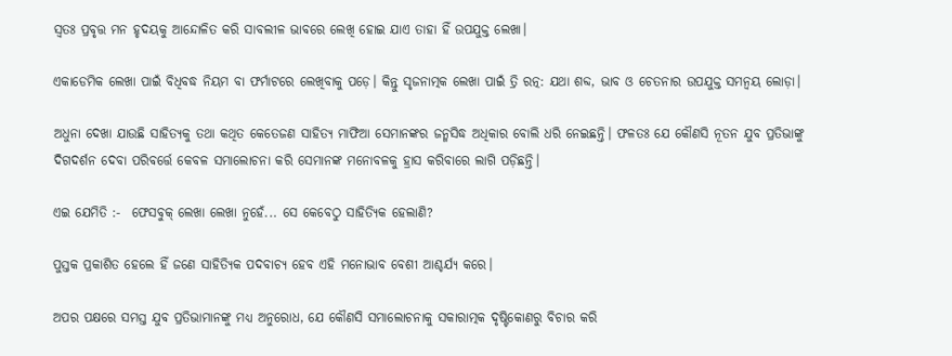ସ୍ଵତଃ ପ୍ରବୃତ୍ତ ମନ ହୃଦୟକୁ ଆନ୍ଦୋଳିତ କରି ସାବଲୀଳ ଭାବରେ ଲେଖି ହୋଇ ଯାଏ ତାହା ହିଁ ଉପଯୁକ୍ତ ଲେଖା।

ଏକାଡେମିକ ଲେଖା ପାଇଁ ବିଧିବଦ୍ଧ ନିୟମ ବା ଫର୍ମାଟରେ ଲେଖିବାକୁ ପଡ଼େ। କିନ୍ତୁ ସୃଜନାତ୍ମକ ଲେଖା ପାଇଁ ତ୍ରି ରତ୍ନ: ଯଥା ଶବ୍ଦ, ଭାବ ଓ ଚେତନାର ଉପଯୁକ୍ତ ସମନ୍ଵୟ ଲୋଡ଼ା।

ଅଧୁନା ଦେଖା ଯାଉଛି ସାହିତ୍ୟକୁ ତଥା କଥିତ କେତେଜଣ ସାହିତ୍ୟ ମାଫିଆ ସେମାନଙ୍କର ଜନ୍ମସିଦ୍ଧ ଅଧିକାର ବୋଲି ଧରି ନେଇଛନ୍ତି। ଫଳତଃ ଯେ କୌଣସି ନୂତନ ଯୁବ ପ୍ରତିଭାଙ୍କୁ ଦିଗଦର୍ଶନ ଦେବା ପରିବର୍ତ୍ତେ କେବଳ ସମାଲୋଚନା କରି ସେମାନଙ୍କ ମନୋବଳକୁ ହ୍ରାସ କରିବାରେ ଲାଗି ପଡ଼ିଛନ୍ତି।

ଏଇ ଯେମିତି :-  ଫେସବୁକ୍ ଲେଖା ଲେଖା ନୁହେଁ... ସେ କେବେଠୁ ସାହିତ୍ୟିକ ହେଲାଣି?

ପୁସ୍ତକ ପ୍ରକାଶିତ ହେଲେ ହିଁ ଜଣେ ସାହିତ୍ୟିକ ପଦବାଚ୍ୟ ହେବ ଏହି ମନୋଭାବ ବେଶୀ ଆଶ୍ଚର୍ଯ୍ୟ କରେ।

ଅପର ପକ୍ଷରେ ସମସ୍ତ ଯୁବ ପ୍ରତିଭାମାନଙ୍କୁ ମଧ୍ୟ ଅନୁରୋଧ, ଯେ କୌଣସି ସମାଲୋଚନାକୁ ସକାରାତ୍ମକ ଦୃଷ୍ଟିକୋଣରୁ ବିଚାର କରି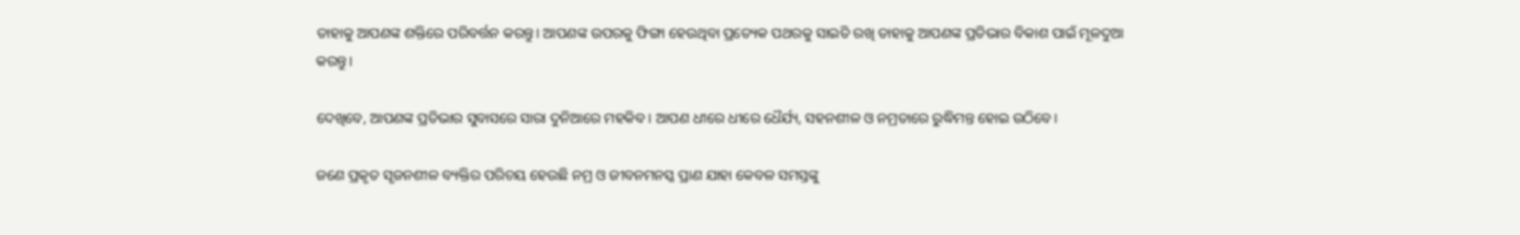ତାହାକୁ ଆପଣଙ୍କ ଶକ୍ତିରେ ପରିବର୍ତ୍ତନ କରନ୍ତୁ। ଆପଣଙ୍କ ଉପରକୁ ଫିଙ୍ଗା ହେଉଥିବା ପ୍ରତ୍ୟେକ ପଥରକୁ ସାଇତି ରଖି ତାହାକୁ ଆପଣଙ୍କ ପ୍ରତିଭାର ବିକାଶ ପାଇଁ ମୂଳଦୁଆ କରନ୍ତୁ।

ଦେଖିବେ, ଆପଣଙ୍କ ପ୍ରତିଭାର ସୁବାସରେ ସାରା ଦୁନିଆରେ ମହକିବ। ଆପଣ ଧୀରେ ଧୀରେ ଧୈର୍ଯ୍ୟ, ସହନଶୀଳ ଓ ନମ୍ରତାରେ ରୁଦ୍ଧିମନ୍ତ ହୋଇ ଉଠିବେ।

ଜଣେ ପ୍ରକୃତ ସୃଜନଶୀଳ ବ୍ୟକ୍ତିର ପରିଚୟ ହେଉଛି ନମ୍ର ଓ ଜୀବନମନସ୍କ ପ୍ରାଣ ଯାହା କେବଳ ସମସ୍ତଙ୍କୁ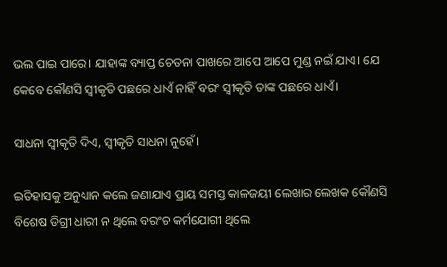ଭଲ ପାଇ ପାରେ। ଯାହାଙ୍କ ବ୍ୟାପ୍ତ ଚେତନା ପାଖରେ ଆପେ ଆପେ ମୁଣ୍ଡ ନଇଁ ଯାଏ। ଯେ କେବେ କୌଣସି ସ୍ଵୀକୃତି ପଛରେ ଧାଏଁ ନାହିଁ ବରଂ ସ୍ଵୀକୃତି ତାଙ୍କ ପଛରେ ଧାଏଁ।

ସାଧନା ସ୍ଵୀକୃତି ଦିଏ, ସ୍ଵୀକୃତି ସାଧନା ନୁହେଁ।

ଇତିହାସକୁ ଅନୁଧ୍ୟାନ କଲେ ଜଣାଯାଏ ପ୍ରାୟ ସମସ୍ତ କାଳଜୟୀ ଲେଖାର ଲେଖକ କୌଣସି ବିଶେଷ ଡିଗ୍ରୀ ଧାରୀ ନ ଥିଲେ ବରଂଚ କର୍ମଯୋଗୀ ଥିଲେ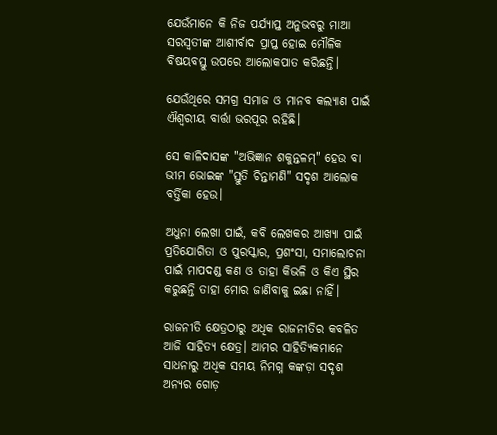ଯେଉଁମାନେ କି ନିଜ ପର୍ଯ୍ୟାପ୍ତ ଅନୁଭବରୁ ମାଆ ସରସ୍ଵତୀଙ୍କ ଆଶୀର୍ବାଦ ପ୍ରାପ୍ତ ହୋଇ ମୌଳିକ ବିଷୟବସ୍ତୁ ଉପରେ ଆଲୋକପାତ କରିଛନ୍ତି।

ଯେଉଁଥିରେ ସମଗ୍ର ସମାଜ ଓ ମାନବ କଲ୍ୟାଣ ପାଇଁ ଐଶ୍ୱରୀୟ ବାର୍ତ୍ତା ଭରପୂର ରହିଛି।

ସେ କାଳିଦାସଙ୍କ "ଅଭିଜ୍ଞାନ ଶକୁନ୍ତଳମ୍" ହେଉ ବା ଭୀମ ଭୋଇଙ୍କ "ସ୍ତୁତି ଚିନ୍ତାମଣି" ସଦୃଶ ଆଲୋକ ବର୍ତ୍ତିକା ହେଉ।

ଅଧୁନା ଲେଖା ପାଇଁ, କବି ଲେଖକର ଆଖ୍ୟା ପାଇଁ ପ୍ରତିଯୋଗିତା ଓ ପୁରସ୍କାର, ପ୍ରଶଂସା, ସମାଲୋଚନା ପାଇଁ ମାପଦଣ୍ଡ କଣ ଓ ତାହା କିଭଳି ଓ କିଏ ସ୍ଥିର କରୁଛନ୍ତି ତାହା ମୋର ଜାଣିବାକୁ ଇଛା ନାହିଁ।

ରାଜନୀତି କ୍ଷେତ୍ରଠାରୁ ଅଧିକ ରାଜନୀତିର କବଳିତ ଆଜି ସାହିତ୍ୟ କ୍ଷେତ୍ର। ଆମର ସାହିତ୍ୟିକମାନେ ସାଧନାରୁ ଅଧିକ ସମୟ ନିମଗ୍ନ କଙ୍କଡ଼ା ସଦୃଶ ଅନ୍ୟର ଗୋଡ଼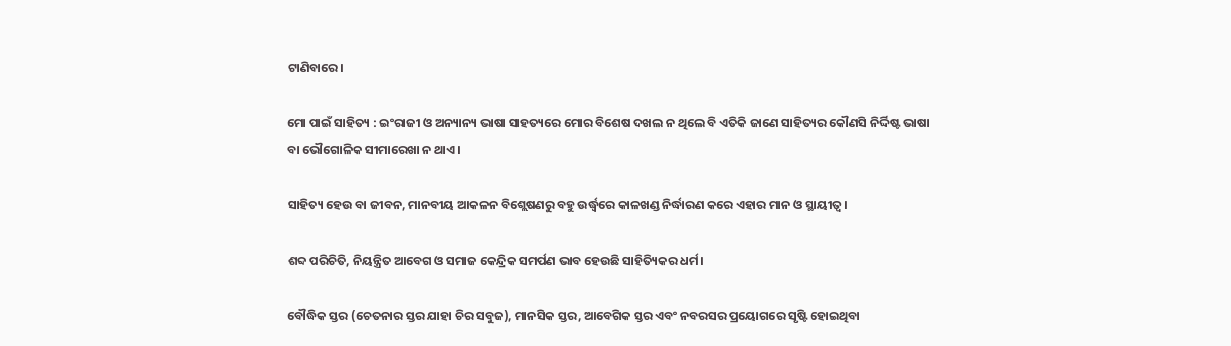ଟାଣିବାରେ।

ମୋ ପାଇଁ ସାହିତ୍ୟ : ଇଂରାଜୀ ଓ ଅନ୍ୟାନ୍ୟ ଭାଷା ସାହତ୍ୟରେ ମୋର ବିଶେଷ ଦଖଲ ନ ଥିଲେ ବି ଏତିକି ଜାଣେ ସାହିତ୍ୟର କୌଣସି ନିର୍ଦ୍ଦିଷ୍ଟ ଭାଷା ବା ଭୌଗୋଳିକ ସୀମାରେଖା ନ ଥାଏ।

ସାହିତ୍ୟ ହେଉ ବା ଜୀବନ, ମାନବୀୟ ଆକଳନ ବିଶ୍ଲେଷଣରୁ ବହୁ ଉର୍ଦ୍ଧ୍ଵରେ କାଳଖଣ୍ଡ ନିର୍ଦ୍ଧାରଣ କରେ ଏହାର ମାନ ଓ ସ୍ଥାୟୀତ୍ୱ।

ଶବ୍ଦ ପରିଚିତି, ନିୟନ୍ତ୍ରିତ ଆବେଗ ଓ ସମାଜ କେନ୍ଦ୍ରିକ ସମର୍ପଣ ଭାବ ହେଉଛି ସାହିତ୍ୟିକର ଧର୍ମ।

ବୌଦ୍ଧିକ ସ୍ତର (ଚେତନାର ସ୍ତର ଯାହା ଚିର ସବୁଜ), ମାନସିକ ସ୍ତର, ଆବେଗିକ ସ୍ତର ଏବଂ ନବରସର ପ୍ରୟୋଗରେ ସୃଷ୍ଟି ହୋଇଥିବା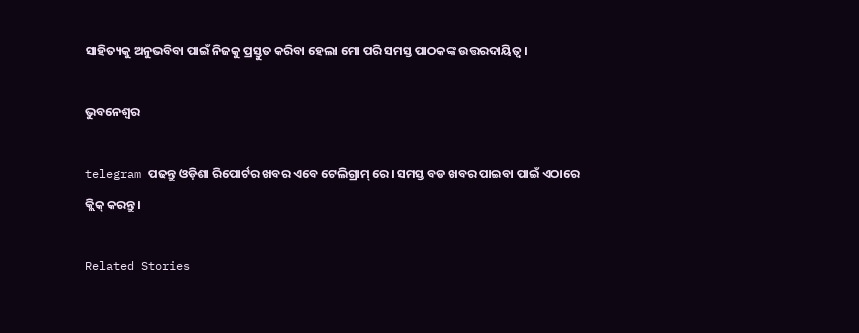ସାହିତ୍ୟକୁ ଅନୁଭବିବା ପାଇଁ ନିଜକୁ ପ୍ରସ୍ତୁତ କରିବା ହେଲା ମୋ ପରି ସମସ୍ତ ପାଠକଙ୍କ ଉତ୍ତରଦାୟିତ୍ୱ।

ଭୁବନେଶ୍ୱର

telegram ପଢନ୍ତୁ ଓଡ଼ିଶା ରିପୋର୍ଟର ଖବର ଏବେ ଟେଲିଗ୍ରାମ୍ ରେ। ସମସ୍ତ ବଡ ଖବର ପାଇବା ପାଇଁ ଏଠାରେ କ୍ଲିକ୍ କରନ୍ତୁ।

Related Stories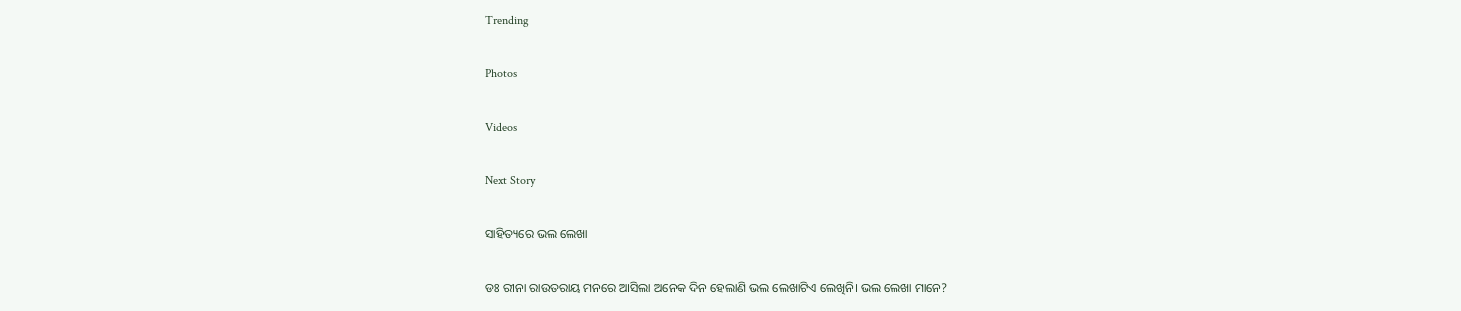Trending

Photos

Videos

Next Story

ସାହିତ୍ୟରେ ଭଲ ଲେଖା

ଡଃ ରୀନା ରାଉତରାୟ ମନରେ ଆସିଲା ଅନେକ ଦିନ ହେଲାଣି ଭଲ ଲେଖାଟିଏ ଲେଖିନି। ଭଲ ଲେଖା ମାନେ?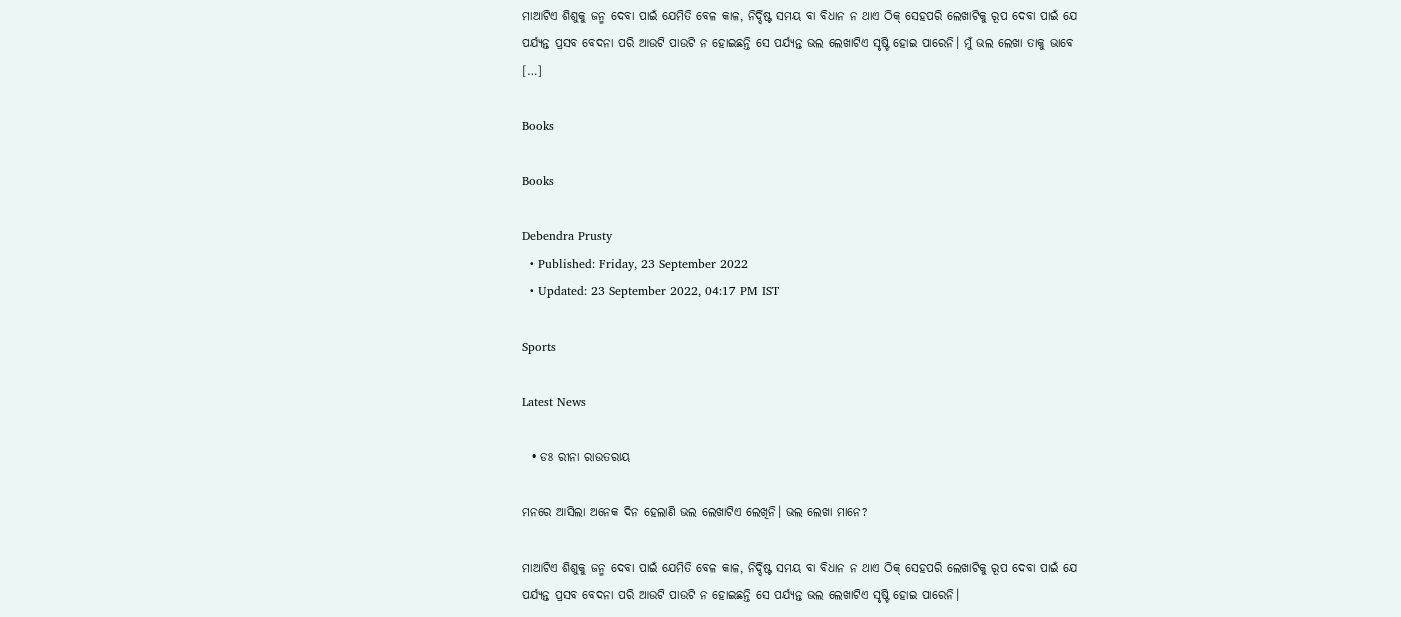ମାଆଟିଏ ଶିଶୁକୁ ଜନ୍ମ ଦେବା ପାଇଁ ଯେମିତି ବେଳ କାଳ, ନିର୍ଦ୍ଦିଷ୍ଟ ସମୟ ବା ବିଧାନ ନ ଥାଏ ଠିକ୍ ସେହପରି ଲେଖାଟିକୁ ରୂପ ଦେବା ପାଇଁ ଯେ ପର୍ଯ୍ୟନ୍ତ ପ୍ରସବ ବେଦନା ପରି ଆଉଟି ପାଉଟି ନ ହୋଇଛନ୍ତି ସେ ପର୍ଯ୍ୟନ୍ତ ଭଲ ଲେଖାଟିଏ ସୃଷ୍ଟି ହୋଇ ପାରେନି। ମୁଁ ଭଲ ଲେଖା ତାକୁ ଭାବେ […]

Books

Books

Debendra Prusty
  • Published: Friday, 23 September 2022
  • Updated: 23 September 2022, 04:17 PM IST

Sports

Latest News

  • ଡଃ ରୀନା ରାଉତରାୟ

ମନରେ ଆସିଲା ଅନେକ ଦିନ ହେଲାଣି ଭଲ ଲେଖାଟିଏ ଲେଖିନି। ଭଲ ଲେଖା ମାନେ?

ମାଆଟିଏ ଶିଶୁକୁ ଜନ୍ମ ଦେବା ପାଇଁ ଯେମିତି ବେଳ କାଳ, ନିର୍ଦ୍ଦିଷ୍ଟ ସମୟ ବା ବିଧାନ ନ ଥାଏ ଠିକ୍ ସେହପରି ଲେଖାଟିକୁ ରୂପ ଦେବା ପାଇଁ ଯେ ପର୍ଯ୍ୟନ୍ତ ପ୍ରସବ ବେଦନା ପରି ଆଉଟି ପାଉଟି ନ ହୋଇଛନ୍ତି ସେ ପର୍ଯ୍ୟନ୍ତ ଭଲ ଲେଖାଟିଏ ସୃଷ୍ଟି ହୋଇ ପାରେନି।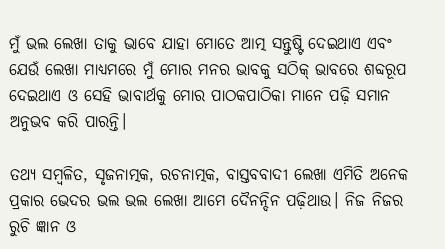ମୁଁ ଭଲ ଲେଖା ତାକୁ ଭାବେ ଯାହା ମୋତେ ଆତ୍ମ ସନ୍ତୁଷ୍ଟି ଦେଇଥାଏ ଏବଂ ଯେଉଁ ଲେଖା ମାଧ୍ୟମରେ ମୁଁ ମୋର ମନର ଭାବକୁ ସଠିକ୍ ଭାବରେ ଶବ୍ଦରୂପ ଦେଇଥାଏ ଓ ସେହି ଭାବାର୍ଥକୁ ମୋର ପାଠକପାଠିକା ମାନେ ପଢ଼ି ସମାନ ଅନୁଭବ କରି ପାରନ୍ତି।

ତଥ୍ୟ ସମ୍ବଳିତ, ସୃଜନାତ୍ମକ, ରଚନାତ୍ମକ, ବାସ୍ତବବାଦୀ ଲେଖା ଏମିତି ଅନେକ ପ୍ରକାର ଭେଦର ଭଲ ଭଲ ଲେଖା ଆମେ ଦୈନନ୍ଦିନ ପଢ଼ିଥାଉ। ନିଜ ନିଜର ରୁଚି ଜ୍ଞାନ ଓ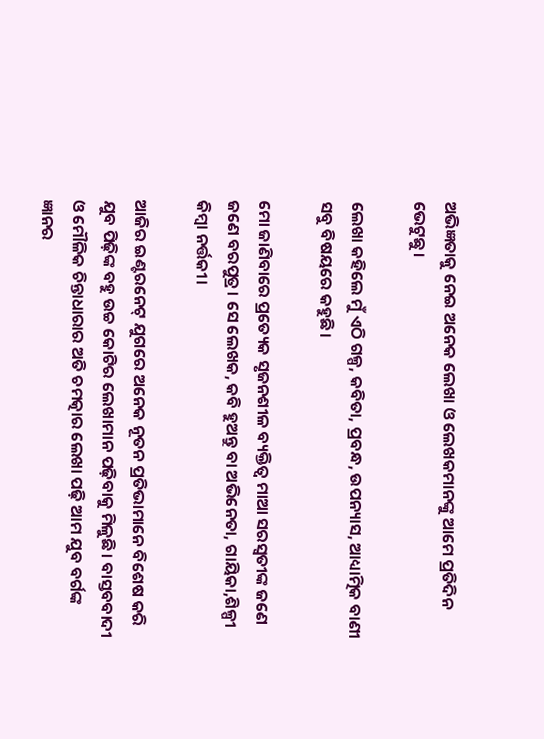ଅଭିଜ୍ଞତାକୁ ନେଇ ଅନେକ ଲେଖା ଓ ଲେଖକମାନଙ୍କୁ ଆମେ ପ୍ରତିଦିନ ଭେଟୁଛୁ।

ଲେଖା କହିଲେ ମୁଁ ଏଠି ଗଳ୍ପ, କବିତା, ପ୍ରବନ୍ଧ, ଉପନ୍ୟାସ, ଆଧ୍ୟାତ୍ମିକ ବାଣୀ ସବୁ ବିଷୟରେ କହୁଛି।

ମୋ ଜାଣିବାରେ ପ୍ରତ୍ୟେକ ସୃଜନଶୀଳ ବ୍ୟକ୍ତିତ୍ଵ ମାଆ ସରସ୍ଵତୀଙ୍କ ଜଣେ ଜଣେ ବରପୁତ୍ର। ସେ ଲେଖକ, କବି ହୁଅନ୍ତୁ ବା ଅଭିନେତା, ଗାୟିକା,ଶିଳ୍ପୀ କିମ୍ବା ନର୍ତ୍ତକୀ।

ଆଜିର ଇଣ୍ଟରନେଟ୍ ଯୁଗରେ ଅନେକ ନୂତନ ପ୍ରତିଭାମାନେ ବିଶେଷ କରି ଯୁବ ପିଢ଼ିଙ୍କ ବହୁ ଉଚ୍ଚ କୋଟିର ଲେଖାମାନ ପଢ଼ିବାକୁ ମିଳୁଛି। ବାସ୍ତବବାଦୀ ଓ ମୌଳିକ ଚିନ୍ତାଧାରାର ଅତି ଚମତ୍କାର ଲେଖା ପଢ଼ି ଆମ ଯୁବ ବର୍ଗଙ୍କ ଜ୍ଞାନର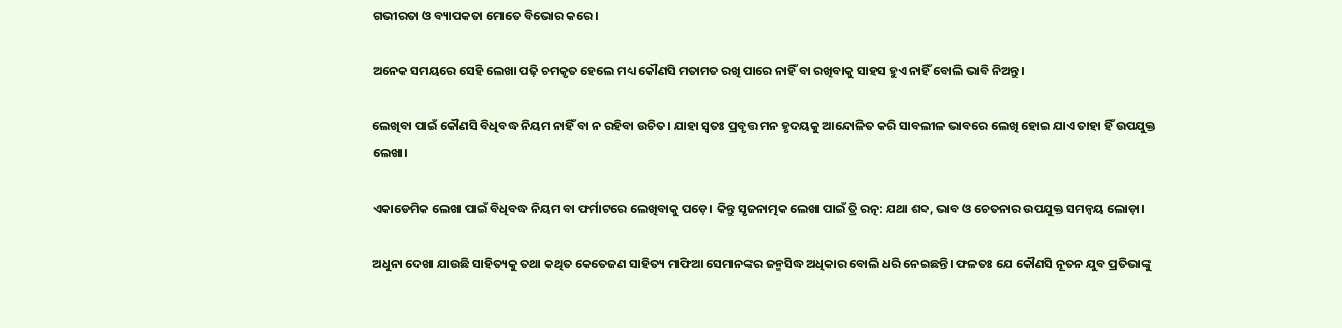ଗଭୀରତା ଓ ବ୍ୟାପକତା ମୋତେ ବିଭୋର କରେ।

ଅନେକ ସମୟରେ ସେହି ଲେଖା ପଢ଼ି ଚମକୃତ ହେଲେ ମଧ୍ୟ କୌଣସି ମତାମତ ରଖି ପାରେ ନାହିଁ ବା ରଖିବାକୁ ସାହସ ହୁଏ ନାହିଁ ବୋଲି ଭାବି ନିଅନ୍ତୁ।

ଲେଖିବା ପାଇଁ କୌଣସି ବିଧିବଦ୍ଧ ନିୟମ ନାହିଁ ବା ନ ରହିବା ଉଚିତ। ଯାହା ସ୍ଵତଃ ପ୍ରବୃତ୍ତ ମନ ହୃଦୟକୁ ଆନ୍ଦୋଳିତ କରି ସାବଲୀଳ ଭାବରେ ଲେଖି ହୋଇ ଯାଏ ତାହା ହିଁ ଉପଯୁକ୍ତ ଲେଖା।

ଏକାଡେମିକ ଲେଖା ପାଇଁ ବିଧିବଦ୍ଧ ନିୟମ ବା ଫର୍ମାଟରେ ଲେଖିବାକୁ ପଡ଼େ। କିନ୍ତୁ ସୃଜନାତ୍ମକ ଲେଖା ପାଇଁ ତ୍ରି ରତ୍ନ: ଯଥା ଶବ୍ଦ, ଭାବ ଓ ଚେତନାର ଉପଯୁକ୍ତ ସମନ୍ଵୟ ଲୋଡ଼ା।

ଅଧୁନା ଦେଖା ଯାଉଛି ସାହିତ୍ୟକୁ ତଥା କଥିତ କେତେଜଣ ସାହିତ୍ୟ ମାଫିଆ ସେମାନଙ୍କର ଜନ୍ମସିଦ୍ଧ ଅଧିକାର ବୋଲି ଧରି ନେଇଛନ୍ତି। ଫଳତଃ ଯେ କୌଣସି ନୂତନ ଯୁବ ପ୍ରତିଭାଙ୍କୁ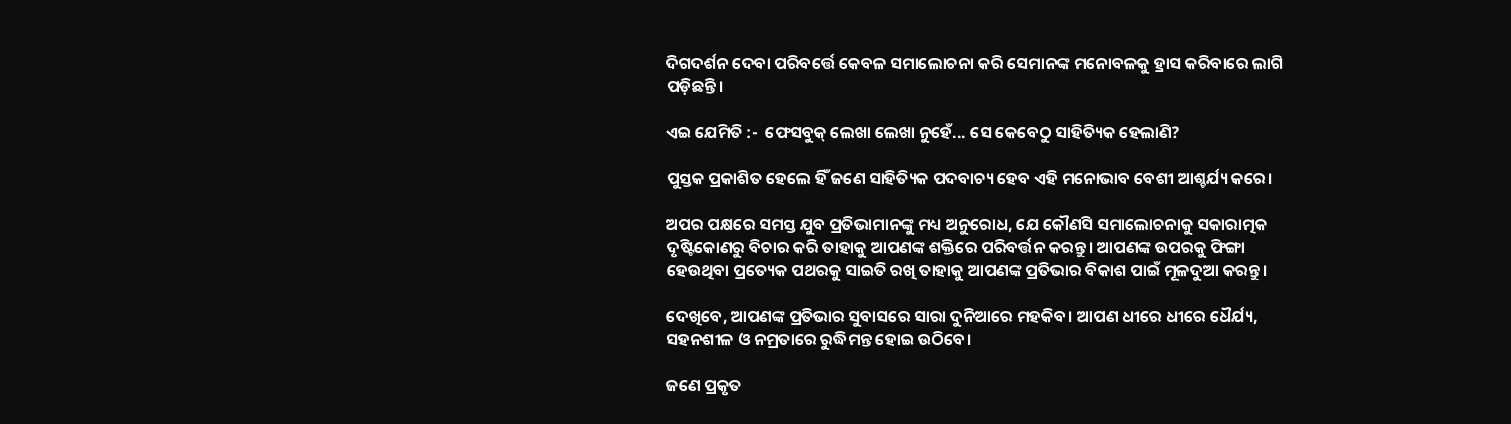ଦିଗଦର୍ଶନ ଦେବା ପରିବର୍ତ୍ତେ କେବଳ ସମାଲୋଚନା କରି ସେମାନଙ୍କ ମନୋବଳକୁ ହ୍ରାସ କରିବାରେ ଲାଗି ପଡ଼ିଛନ୍ତି।

ଏଇ ଯେମିତି :-  ଫେସବୁକ୍ ଲେଖା ଲେଖା ନୁହେଁ... ସେ କେବେଠୁ ସାହିତ୍ୟିକ ହେଲାଣି?

ପୁସ୍ତକ ପ୍ରକାଶିତ ହେଲେ ହିଁ ଜଣେ ସାହିତ୍ୟିକ ପଦବାଚ୍ୟ ହେବ ଏହି ମନୋଭାବ ବେଶୀ ଆଶ୍ଚର୍ଯ୍ୟ କରେ।

ଅପର ପକ୍ଷରେ ସମସ୍ତ ଯୁବ ପ୍ରତିଭାମାନଙ୍କୁ ମଧ୍ୟ ଅନୁରୋଧ, ଯେ କୌଣସି ସମାଲୋଚନାକୁ ସକାରାତ୍ମକ ଦୃଷ୍ଟିକୋଣରୁ ବିଚାର କରି ତାହାକୁ ଆପଣଙ୍କ ଶକ୍ତିରେ ପରିବର୍ତ୍ତନ କରନ୍ତୁ। ଆପଣଙ୍କ ଉପରକୁ ଫିଙ୍ଗା ହେଉଥିବା ପ୍ରତ୍ୟେକ ପଥରକୁ ସାଇତି ରଖି ତାହାକୁ ଆପଣଙ୍କ ପ୍ରତିଭାର ବିକାଶ ପାଇଁ ମୂଳଦୁଆ କରନ୍ତୁ।

ଦେଖିବେ, ଆପଣଙ୍କ ପ୍ରତିଭାର ସୁବାସରେ ସାରା ଦୁନିଆରେ ମହକିବ। ଆପଣ ଧୀରେ ଧୀରେ ଧୈର୍ଯ୍ୟ, ସହନଶୀଳ ଓ ନମ୍ରତାରେ ରୁଦ୍ଧିମନ୍ତ ହୋଇ ଉଠିବେ।

ଜଣେ ପ୍ରକୃତ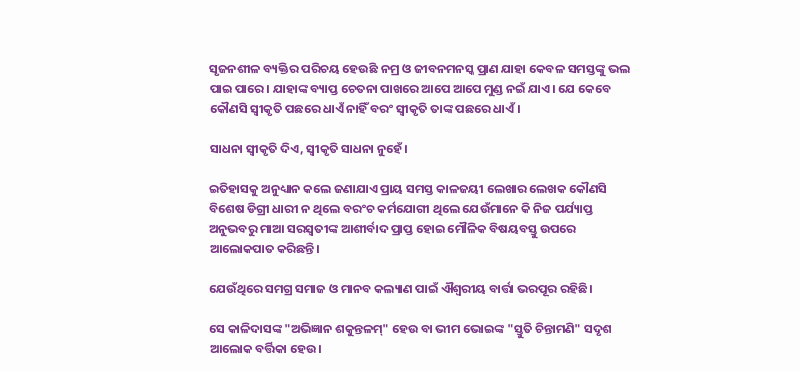ସୃଜନଶୀଳ ବ୍ୟକ୍ତିର ପରିଚୟ ହେଉଛି ନମ୍ର ଓ ଜୀବନମନସ୍କ ପ୍ରାଣ ଯାହା କେବଳ ସମସ୍ତଙ୍କୁ ଭଲ ପାଇ ପାରେ। ଯାହାଙ୍କ ବ୍ୟାପ୍ତ ଚେତନା ପାଖରେ ଆପେ ଆପେ ମୁଣ୍ଡ ନଇଁ ଯାଏ। ଯେ କେବେ କୌଣସି ସ୍ଵୀକୃତି ପଛରେ ଧାଏଁ ନାହିଁ ବରଂ ସ୍ଵୀକୃତି ତାଙ୍କ ପଛରେ ଧାଏଁ।

ସାଧନା ସ୍ଵୀକୃତି ଦିଏ, ସ୍ଵୀକୃତି ସାଧନା ନୁହେଁ।

ଇତିହାସକୁ ଅନୁଧ୍ୟାନ କଲେ ଜଣାଯାଏ ପ୍ରାୟ ସମସ୍ତ କାଳଜୟୀ ଲେଖାର ଲେଖକ କୌଣସି ବିଶେଷ ଡିଗ୍ରୀ ଧାରୀ ନ ଥିଲେ ବରଂଚ କର୍ମଯୋଗୀ ଥିଲେ ଯେଉଁମାନେ କି ନିଜ ପର୍ଯ୍ୟାପ୍ତ ଅନୁଭବରୁ ମାଆ ସରସ୍ଵତୀଙ୍କ ଆଶୀର୍ବାଦ ପ୍ରାପ୍ତ ହୋଇ ମୌଳିକ ବିଷୟବସ୍ତୁ ଉପରେ ଆଲୋକପାତ କରିଛନ୍ତି।

ଯେଉଁଥିରେ ସମଗ୍ର ସମାଜ ଓ ମାନବ କଲ୍ୟାଣ ପାଇଁ ଐଶ୍ୱରୀୟ ବାର୍ତ୍ତା ଭରପୂର ରହିଛି।

ସେ କାଳିଦାସଙ୍କ "ଅଭିଜ୍ଞାନ ଶକୁନ୍ତଳମ୍" ହେଉ ବା ଭୀମ ଭୋଇଙ୍କ "ସ୍ତୁତି ଚିନ୍ତାମଣି" ସଦୃଶ ଆଲୋକ ବର୍ତ୍ତିକା ହେଉ।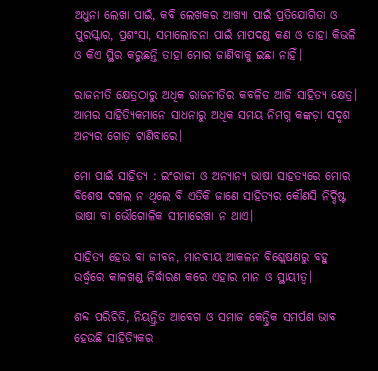ଅଧୁନା ଲେଖା ପାଇଁ, କବି ଲେଖକର ଆଖ୍ୟା ପାଇଁ ପ୍ରତିଯୋଗିତା ଓ ପୁରସ୍କାର, ପ୍ରଶଂସା, ସମାଲୋଚନା ପାଇଁ ମାପଦଣ୍ଡ କଣ ଓ ତାହା କିଭଳି ଓ କିଏ ସ୍ଥିର କରୁଛନ୍ତି ତାହା ମୋର ଜାଣିବାକୁ ଇଛା ନାହିଁ।

ରାଜନୀତି କ୍ଷେତ୍ରଠାରୁ ଅଧିକ ରାଜନୀତିର କବଳିତ ଆଜି ସାହିତ୍ୟ କ୍ଷେତ୍ର। ଆମର ସାହିତ୍ୟିକମାନେ ସାଧନାରୁ ଅଧିକ ସମୟ ନିମଗ୍ନ କଙ୍କଡ଼ା ସଦୃଶ ଅନ୍ୟର ଗୋଡ଼ ଟାଣିବାରେ।

ମୋ ପାଇଁ ସାହିତ୍ୟ : ଇଂରାଜୀ ଓ ଅନ୍ୟାନ୍ୟ ଭାଷା ସାହତ୍ୟରେ ମୋର ବିଶେଷ ଦଖଲ ନ ଥିଲେ ବି ଏତିକି ଜାଣେ ସାହିତ୍ୟର କୌଣସି ନିର୍ଦ୍ଦିଷ୍ଟ ଭାଷା ବା ଭୌଗୋଳିକ ସୀମାରେଖା ନ ଥାଏ।

ସାହିତ୍ୟ ହେଉ ବା ଜୀବନ, ମାନବୀୟ ଆକଳନ ବିଶ୍ଲେଷଣରୁ ବହୁ ଉର୍ଦ୍ଧ୍ଵରେ କାଳଖଣ୍ଡ ନିର୍ଦ୍ଧାରଣ କରେ ଏହାର ମାନ ଓ ସ୍ଥାୟୀତ୍ୱ।

ଶବ୍ଦ ପରିଚିତି, ନିୟନ୍ତ୍ରିତ ଆବେଗ ଓ ସମାଜ କେନ୍ଦ୍ରିକ ସମର୍ପଣ ଭାବ ହେଉଛି ସାହିତ୍ୟିକର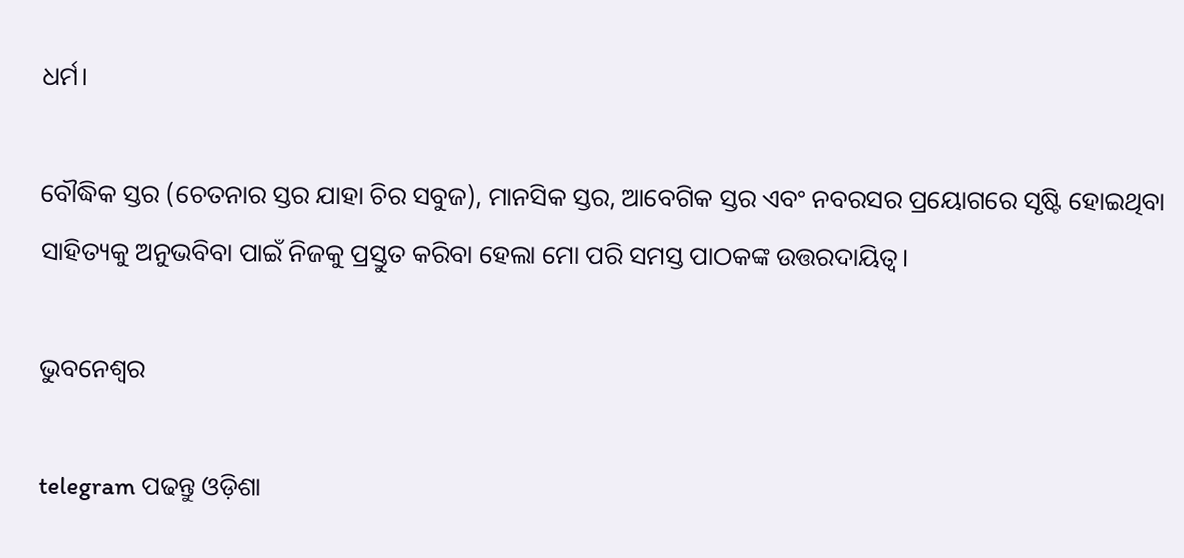ଧର୍ମ।

ବୌଦ୍ଧିକ ସ୍ତର (ଚେତନାର ସ୍ତର ଯାହା ଚିର ସବୁଜ), ମାନସିକ ସ୍ତର, ଆବେଗିକ ସ୍ତର ଏବଂ ନବରସର ପ୍ରୟୋଗରେ ସୃଷ୍ଟି ହୋଇଥିବା ସାହିତ୍ୟକୁ ଅନୁଭବିବା ପାଇଁ ନିଜକୁ ପ୍ରସ୍ତୁତ କରିବା ହେଲା ମୋ ପରି ସମସ୍ତ ପାଠକଙ୍କ ଉତ୍ତରଦାୟିତ୍ୱ।

ଭୁବନେଶ୍ୱର

telegram ପଢନ୍ତୁ ଓଡ଼ିଶା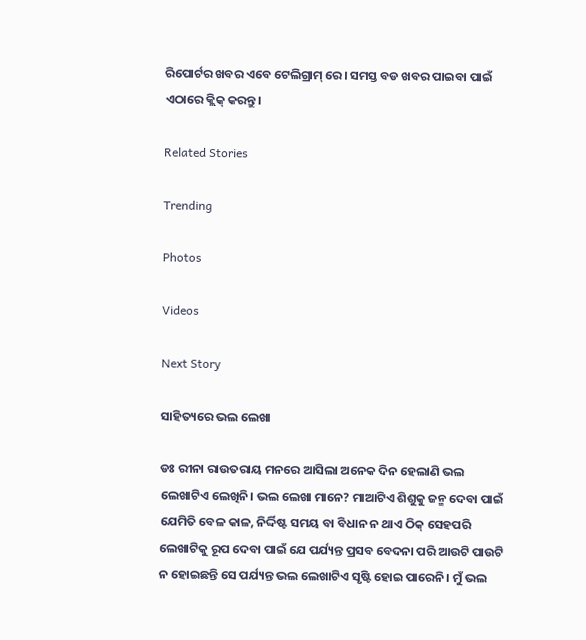ରିପୋର୍ଟର ଖବର ଏବେ ଟେଲିଗ୍ରାମ୍ ରେ। ସମସ୍ତ ବଡ ଖବର ପାଇବା ପାଇଁ ଏଠାରେ କ୍ଲିକ୍ କରନ୍ତୁ।

Related Stories

Trending

Photos

Videos

Next Story

ସାହିତ୍ୟରେ ଭଲ ଲେଖା

ଡଃ ରୀନା ରାଉତରାୟ ମନରେ ଆସିଲା ଅନେକ ଦିନ ହେଲାଣି ଭଲ ଲେଖାଟିଏ ଲେଖିନି। ଭଲ ଲେଖା ମାନେ? ମାଆଟିଏ ଶିଶୁକୁ ଜନ୍ମ ଦେବା ପାଇଁ ଯେମିତି ବେଳ କାଳ, ନିର୍ଦ୍ଦିଷ୍ଟ ସମୟ ବା ବିଧାନ ନ ଥାଏ ଠିକ୍ ସେହପରି ଲେଖାଟିକୁ ରୂପ ଦେବା ପାଇଁ ଯେ ପର୍ଯ୍ୟନ୍ତ ପ୍ରସବ ବେଦନା ପରି ଆଉଟି ପାଉଟି ନ ହୋଇଛନ୍ତି ସେ ପର୍ଯ୍ୟନ୍ତ ଭଲ ଲେଖାଟିଏ ସୃଷ୍ଟି ହୋଇ ପାରେନି। ମୁଁ ଭଲ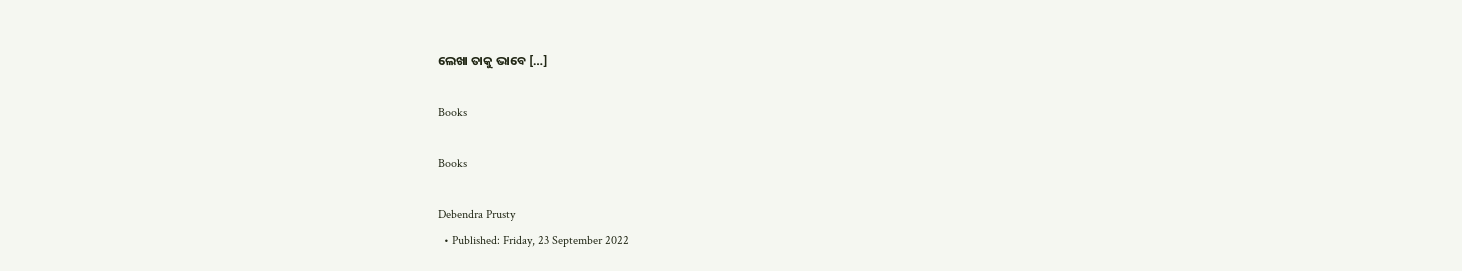ଲେଖା ତାକୁ ଭାବେ […]

Books

Books

Debendra Prusty
  • Published: Friday, 23 September 2022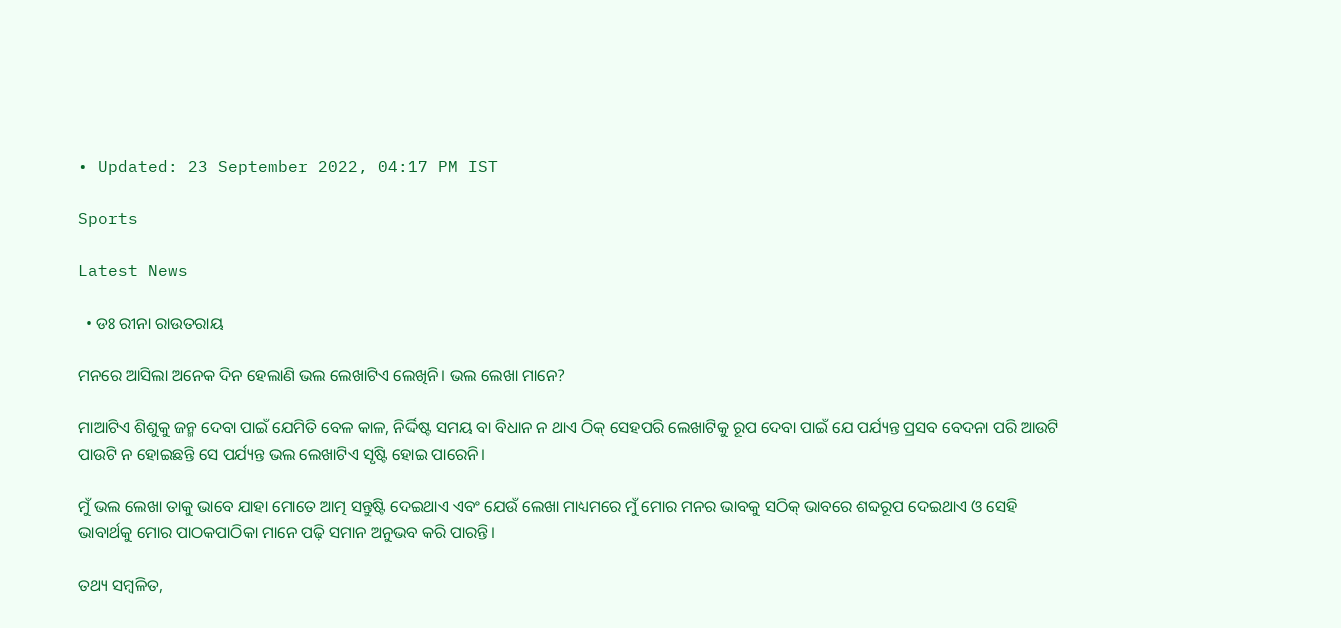• Updated: 23 September 2022, 04:17 PM IST

Sports

Latest News

  • ଡଃ ରୀନା ରାଉତରାୟ

ମନରେ ଆସିଲା ଅନେକ ଦିନ ହେଲାଣି ଭଲ ଲେଖାଟିଏ ଲେଖିନି। ଭଲ ଲେଖା ମାନେ?

ମାଆଟିଏ ଶିଶୁକୁ ଜନ୍ମ ଦେବା ପାଇଁ ଯେମିତି ବେଳ କାଳ, ନିର୍ଦ୍ଦିଷ୍ଟ ସମୟ ବା ବିଧାନ ନ ଥାଏ ଠିକ୍ ସେହପରି ଲେଖାଟିକୁ ରୂପ ଦେବା ପାଇଁ ଯେ ପର୍ଯ୍ୟନ୍ତ ପ୍ରସବ ବେଦନା ପରି ଆଉଟି ପାଉଟି ନ ହୋଇଛନ୍ତି ସେ ପର୍ଯ୍ୟନ୍ତ ଭଲ ଲେଖାଟିଏ ସୃଷ୍ଟି ହୋଇ ପାରେନି।

ମୁଁ ଭଲ ଲେଖା ତାକୁ ଭାବେ ଯାହା ମୋତେ ଆତ୍ମ ସନ୍ତୁଷ୍ଟି ଦେଇଥାଏ ଏବଂ ଯେଉଁ ଲେଖା ମାଧ୍ୟମରେ ମୁଁ ମୋର ମନର ଭାବକୁ ସଠିକ୍ ଭାବରେ ଶବ୍ଦରୂପ ଦେଇଥାଏ ଓ ସେହି ଭାବାର୍ଥକୁ ମୋର ପାଠକପାଠିକା ମାନେ ପଢ଼ି ସମାନ ଅନୁଭବ କରି ପାରନ୍ତି।

ତଥ୍ୟ ସମ୍ବଳିତ,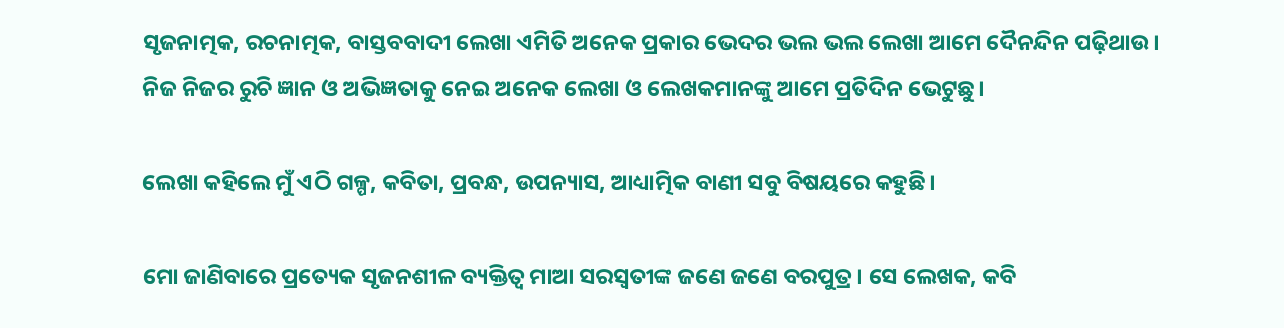ସୃଜନାତ୍ମକ, ରଚନାତ୍ମକ, ବାସ୍ତବବାଦୀ ଲେଖା ଏମିତି ଅନେକ ପ୍ରକାର ଭେଦର ଭଲ ଭଲ ଲେଖା ଆମେ ଦୈନନ୍ଦିନ ପଢ଼ିଥାଉ। ନିଜ ନିଜର ରୁଚି ଜ୍ଞାନ ଓ ଅଭିଜ୍ଞତାକୁ ନେଇ ଅନେକ ଲେଖା ଓ ଲେଖକମାନଙ୍କୁ ଆମେ ପ୍ରତିଦିନ ଭେଟୁଛୁ।

ଲେଖା କହିଲେ ମୁଁ ଏଠି ଗଳ୍ପ, କବିତା, ପ୍ରବନ୍ଧ, ଉପନ୍ୟାସ, ଆଧ୍ୟାତ୍ମିକ ବାଣୀ ସବୁ ବିଷୟରେ କହୁଛି।

ମୋ ଜାଣିବାରେ ପ୍ରତ୍ୟେକ ସୃଜନଶୀଳ ବ୍ୟକ୍ତିତ୍ଵ ମାଆ ସରସ୍ଵତୀଙ୍କ ଜଣେ ଜଣେ ବରପୁତ୍ର। ସେ ଲେଖକ, କବି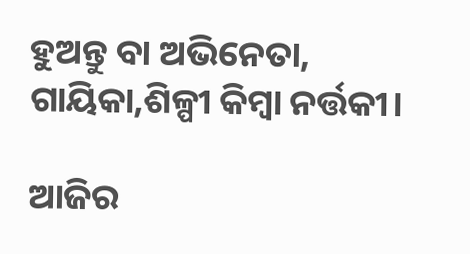ହୁଅନ୍ତୁ ବା ଅଭିନେତା, ଗାୟିକା,ଶିଳ୍ପୀ କିମ୍ବା ନର୍ତ୍ତକୀ।

ଆଜିର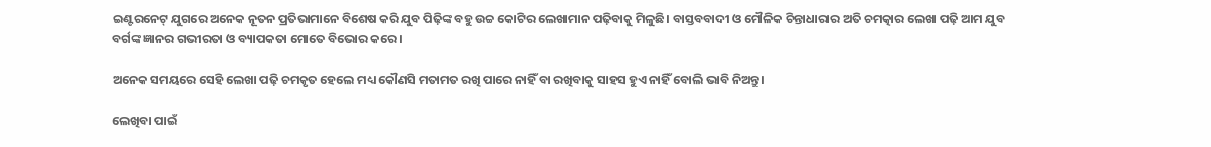ଇଣ୍ଟରନେଟ୍ ଯୁଗରେ ଅନେକ ନୂତନ ପ୍ରତିଭାମାନେ ବିଶେଷ କରି ଯୁବ ପିଢ଼ିଙ୍କ ବହୁ ଉଚ୍ଚ କୋଟିର ଲେଖାମାନ ପଢ଼ିବାକୁ ମିଳୁଛି। ବାସ୍ତବବାଦୀ ଓ ମୌଳିକ ଚିନ୍ତାଧାରାର ଅତି ଚମତ୍କାର ଲେଖା ପଢ଼ି ଆମ ଯୁବ ବର୍ଗଙ୍କ ଜ୍ଞାନର ଗଭୀରତା ଓ ବ୍ୟାପକତା ମୋତେ ବିଭୋର କରେ।

ଅନେକ ସମୟରେ ସେହି ଲେଖା ପଢ଼ି ଚମକୃତ ହେଲେ ମଧ୍ୟ କୌଣସି ମତାମତ ରଖି ପାରେ ନାହିଁ ବା ରଖିବାକୁ ସାହସ ହୁଏ ନାହିଁ ବୋଲି ଭାବି ନିଅନ୍ତୁ।

ଲେଖିବା ପାଇଁ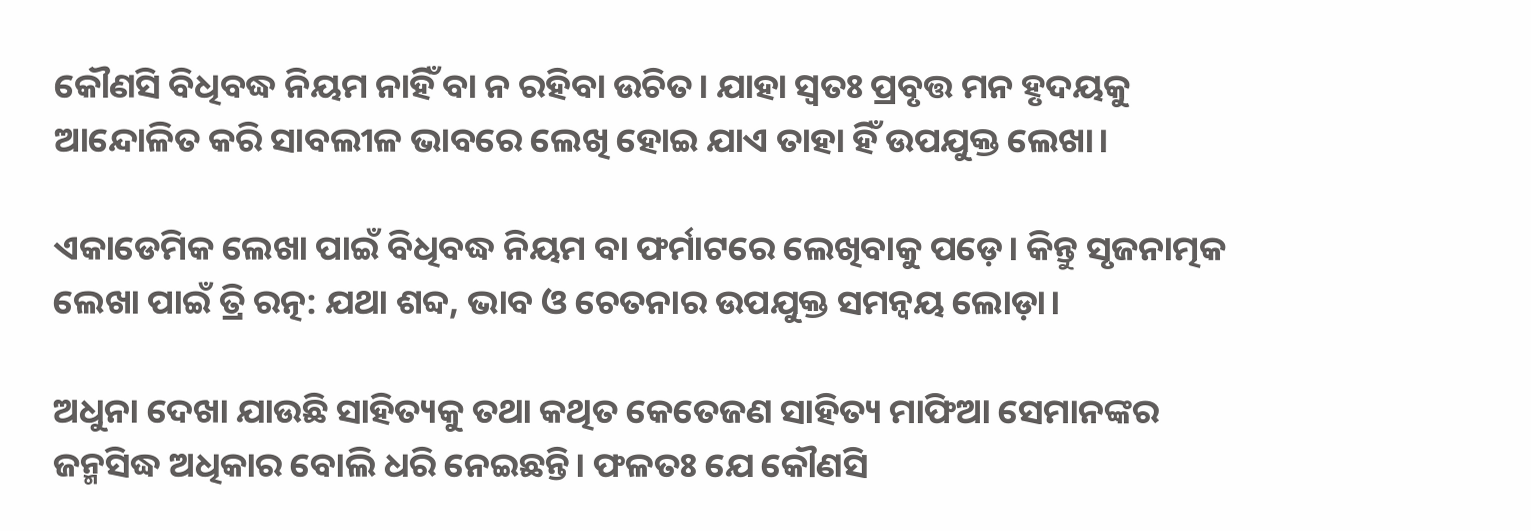କୌଣସି ବିଧିବଦ୍ଧ ନିୟମ ନାହିଁ ବା ନ ରହିବା ଉଚିତ। ଯାହା ସ୍ଵତଃ ପ୍ରବୃତ୍ତ ମନ ହୃଦୟକୁ ଆନ୍ଦୋଳିତ କରି ସାବଲୀଳ ଭାବରେ ଲେଖି ହୋଇ ଯାଏ ତାହା ହିଁ ଉପଯୁକ୍ତ ଲେଖା।

ଏକାଡେମିକ ଲେଖା ପାଇଁ ବିଧିବଦ୍ଧ ନିୟମ ବା ଫର୍ମାଟରେ ଲେଖିବାକୁ ପଡ଼େ। କିନ୍ତୁ ସୃଜନାତ୍ମକ ଲେଖା ପାଇଁ ତ୍ରି ରତ୍ନ: ଯଥା ଶବ୍ଦ, ଭାବ ଓ ଚେତନାର ଉପଯୁକ୍ତ ସମନ୍ଵୟ ଲୋଡ଼ା।

ଅଧୁନା ଦେଖା ଯାଉଛି ସାହିତ୍ୟକୁ ତଥା କଥିତ କେତେଜଣ ସାହିତ୍ୟ ମାଫିଆ ସେମାନଙ୍କର ଜନ୍ମସିଦ୍ଧ ଅଧିକାର ବୋଲି ଧରି ନେଇଛନ୍ତି। ଫଳତଃ ଯେ କୌଣସି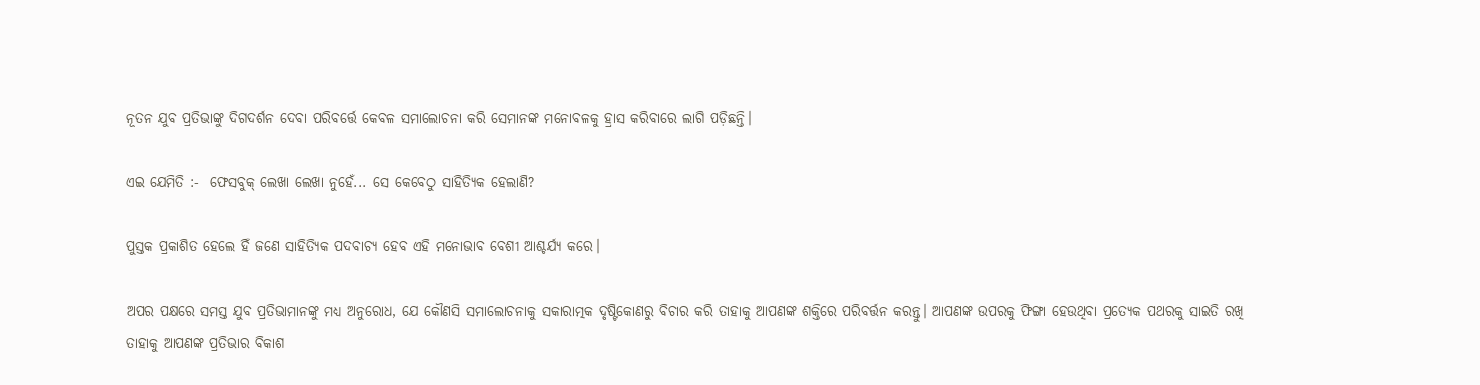ନୂତନ ଯୁବ ପ୍ରତିଭାଙ୍କୁ ଦିଗଦର୍ଶନ ଦେବା ପରିବର୍ତ୍ତେ କେବଳ ସମାଲୋଚନା କରି ସେମାନଙ୍କ ମନୋବଳକୁ ହ୍ରାସ କରିବାରେ ଲାଗି ପଡ଼ିଛନ୍ତି।

ଏଇ ଯେମିତି :-  ଫେସବୁକ୍ ଲେଖା ଲେଖା ନୁହେଁ... ସେ କେବେଠୁ ସାହିତ୍ୟିକ ହେଲାଣି?

ପୁସ୍ତକ ପ୍ରକାଶିତ ହେଲେ ହିଁ ଜଣେ ସାହିତ୍ୟିକ ପଦବାଚ୍ୟ ହେବ ଏହି ମନୋଭାବ ବେଶୀ ଆଶ୍ଚର୍ଯ୍ୟ କରେ।

ଅପର ପକ୍ଷରେ ସମସ୍ତ ଯୁବ ପ୍ରତିଭାମାନଙ୍କୁ ମଧ୍ୟ ଅନୁରୋଧ, ଯେ କୌଣସି ସମାଲୋଚନାକୁ ସକାରାତ୍ମକ ଦୃଷ୍ଟିକୋଣରୁ ବିଚାର କରି ତାହାକୁ ଆପଣଙ୍କ ଶକ୍ତିରେ ପରିବର୍ତ୍ତନ କରନ୍ତୁ। ଆପଣଙ୍କ ଉପରକୁ ଫିଙ୍ଗା ହେଉଥିବା ପ୍ରତ୍ୟେକ ପଥରକୁ ସାଇତି ରଖି ତାହାକୁ ଆପଣଙ୍କ ପ୍ରତିଭାର ବିକାଶ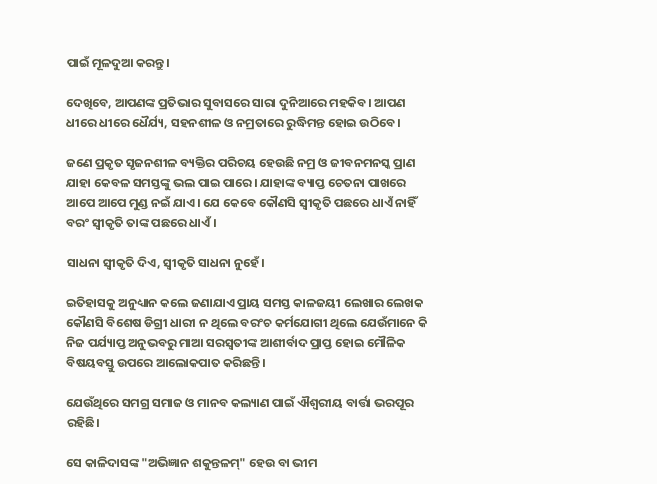ପାଇଁ ମୂଳଦୁଆ କରନ୍ତୁ।

ଦେଖିବେ, ଆପଣଙ୍କ ପ୍ରତିଭାର ସୁବାସରେ ସାରା ଦୁନିଆରେ ମହକିବ। ଆପଣ ଧୀରେ ଧୀରେ ଧୈର୍ଯ୍ୟ, ସହନଶୀଳ ଓ ନମ୍ରତାରେ ରୁଦ୍ଧିମନ୍ତ ହୋଇ ଉଠିବେ।

ଜଣେ ପ୍ରକୃତ ସୃଜନଶୀଳ ବ୍ୟକ୍ତିର ପରିଚୟ ହେଉଛି ନମ୍ର ଓ ଜୀବନମନସ୍କ ପ୍ରାଣ ଯାହା କେବଳ ସମସ୍ତଙ୍କୁ ଭଲ ପାଇ ପାରେ। ଯାହାଙ୍କ ବ୍ୟାପ୍ତ ଚେତନା ପାଖରେ ଆପେ ଆପେ ମୁଣ୍ଡ ନଇଁ ଯାଏ। ଯେ କେବେ କୌଣସି ସ୍ଵୀକୃତି ପଛରେ ଧାଏଁ ନାହିଁ ବରଂ ସ୍ଵୀକୃତି ତାଙ୍କ ପଛରେ ଧାଏଁ।

ସାଧନା ସ୍ଵୀକୃତି ଦିଏ, ସ୍ଵୀକୃତି ସାଧନା ନୁହେଁ।

ଇତିହାସକୁ ଅନୁଧ୍ୟାନ କଲେ ଜଣାଯାଏ ପ୍ରାୟ ସମସ୍ତ କାଳଜୟୀ ଲେଖାର ଲେଖକ କୌଣସି ବିଶେଷ ଡିଗ୍ରୀ ଧାରୀ ନ ଥିଲେ ବରଂଚ କର୍ମଯୋଗୀ ଥିଲେ ଯେଉଁମାନେ କି ନିଜ ପର୍ଯ୍ୟାପ୍ତ ଅନୁଭବରୁ ମାଆ ସରସ୍ଵତୀଙ୍କ ଆଶୀର୍ବାଦ ପ୍ରାପ୍ତ ହୋଇ ମୌଳିକ ବିଷୟବସ୍ତୁ ଉପରେ ଆଲୋକପାତ କରିଛନ୍ତି।

ଯେଉଁଥିରେ ସମଗ୍ର ସମାଜ ଓ ମାନବ କଲ୍ୟାଣ ପାଇଁ ଐଶ୍ୱରୀୟ ବାର୍ତ୍ତା ଭରପୂର ରହିଛି।

ସେ କାଳିଦାସଙ୍କ "ଅଭିଜ୍ଞାନ ଶକୁନ୍ତଳମ୍" ହେଉ ବା ଭୀମ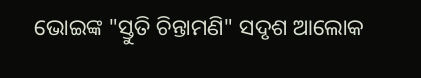ଭୋଇଙ୍କ "ସ୍ତୁତି ଚିନ୍ତାମଣି" ସଦୃଶ ଆଲୋକ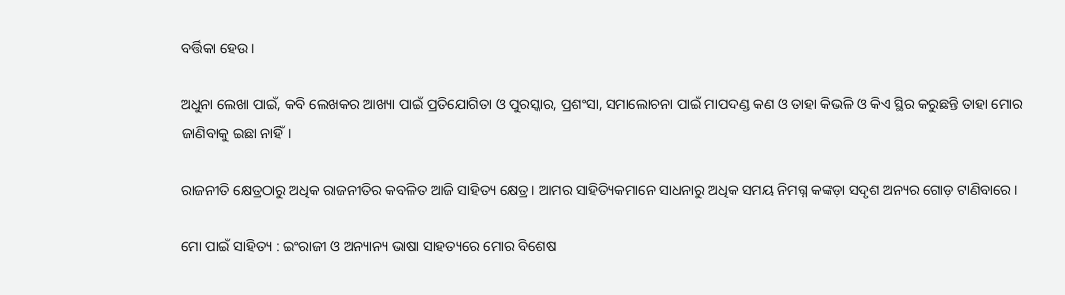ବର୍ତ୍ତିକା ହେଉ।

ଅଧୁନା ଲେଖା ପାଇଁ, କବି ଲେଖକର ଆଖ୍ୟା ପାଇଁ ପ୍ରତିଯୋଗିତା ଓ ପୁରସ୍କାର, ପ୍ରଶଂସା, ସମାଲୋଚନା ପାଇଁ ମାପଦଣ୍ଡ କଣ ଓ ତାହା କିଭଳି ଓ କିଏ ସ୍ଥିର କରୁଛନ୍ତି ତାହା ମୋର ଜାଣିବାକୁ ଇଛା ନାହିଁ।

ରାଜନୀତି କ୍ଷେତ୍ରଠାରୁ ଅଧିକ ରାଜନୀତିର କବଳିତ ଆଜି ସାହିତ୍ୟ କ୍ଷେତ୍ର। ଆମର ସାହିତ୍ୟିକମାନେ ସାଧନାରୁ ଅଧିକ ସମୟ ନିମଗ୍ନ କଙ୍କଡ଼ା ସଦୃଶ ଅନ୍ୟର ଗୋଡ଼ ଟାଣିବାରେ।

ମୋ ପାଇଁ ସାହିତ୍ୟ : ଇଂରାଜୀ ଓ ଅନ୍ୟାନ୍ୟ ଭାଷା ସାହତ୍ୟରେ ମୋର ବିଶେଷ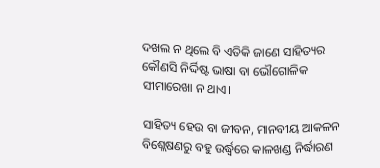ଦଖଲ ନ ଥିଲେ ବି ଏତିକି ଜାଣେ ସାହିତ୍ୟର କୌଣସି ନିର୍ଦ୍ଦିଷ୍ଟ ଭାଷା ବା ଭୌଗୋଳିକ ସୀମାରେଖା ନ ଥାଏ।

ସାହିତ୍ୟ ହେଉ ବା ଜୀବନ, ମାନବୀୟ ଆକଳନ ବିଶ୍ଲେଷଣରୁ ବହୁ ଉର୍ଦ୍ଧ୍ଵରେ କାଳଖଣ୍ଡ ନିର୍ଦ୍ଧାରଣ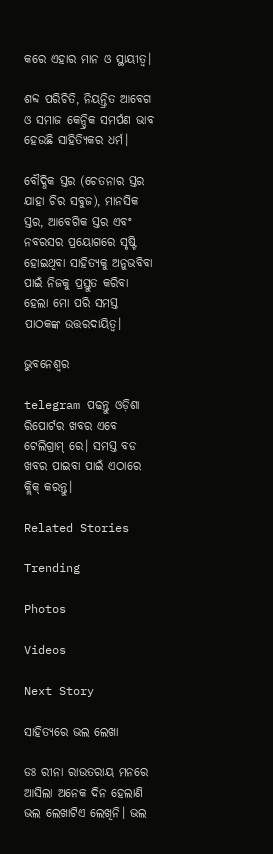କରେ ଏହାର ମାନ ଓ ସ୍ଥାୟୀତ୍ୱ।

ଶବ୍ଦ ପରିଚିତି, ନିୟନ୍ତ୍ରିତ ଆବେଗ ଓ ସମାଜ କେନ୍ଦ୍ରିକ ସମର୍ପଣ ଭାବ ହେଉଛି ସାହିତ୍ୟିକର ଧର୍ମ।

ବୌଦ୍ଧିକ ସ୍ତର (ଚେତନାର ସ୍ତର ଯାହା ଚିର ସବୁଜ), ମାନସିକ ସ୍ତର, ଆବେଗିକ ସ୍ତର ଏବଂ ନବରସର ପ୍ରୟୋଗରେ ସୃଷ୍ଟି ହୋଇଥିବା ସାହିତ୍ୟକୁ ଅନୁଭବିବା ପାଇଁ ନିଜକୁ ପ୍ରସ୍ତୁତ କରିବା ହେଲା ମୋ ପରି ସମସ୍ତ ପାଠକଙ୍କ ଉତ୍ତରଦାୟିତ୍ୱ।

ଭୁବନେଶ୍ୱର

telegram ପଢନ୍ତୁ ଓଡ଼ିଶା ରିପୋର୍ଟର ଖବର ଏବେ ଟେଲିଗ୍ରାମ୍ ରେ। ସମସ୍ତ ବଡ ଖବର ପାଇବା ପାଇଁ ଏଠାରେ କ୍ଲିକ୍ କରନ୍ତୁ।

Related Stories

Trending

Photos

Videos

Next Story

ସାହିତ୍ୟରେ ଭଲ ଲେଖା

ଡଃ ରୀନା ରାଉତରାୟ ମନରେ ଆସିଲା ଅନେକ ଦିନ ହେଲାଣି ଭଲ ଲେଖାଟିଏ ଲେଖିନି। ଭଲ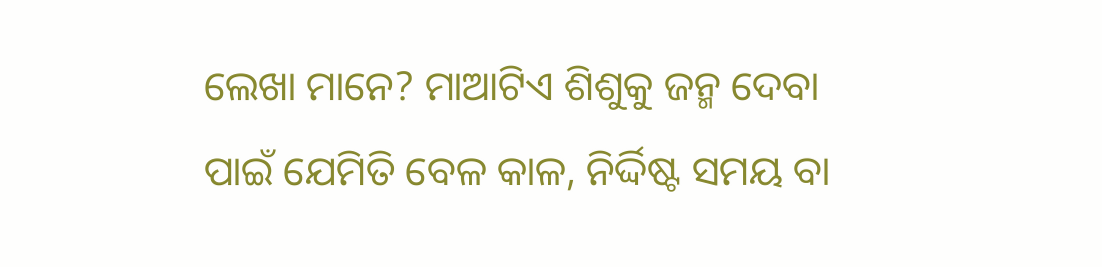ଲେଖା ମାନେ? ମାଆଟିଏ ଶିଶୁକୁ ଜନ୍ମ ଦେବା ପାଇଁ ଯେମିତି ବେଳ କାଳ, ନିର୍ଦ୍ଦିଷ୍ଟ ସମୟ ବା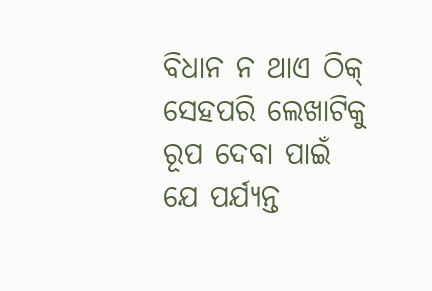ବିଧାନ ନ ଥାଏ ଠିକ୍ ସେହପରି ଲେଖାଟିକୁ ରୂପ ଦେବା ପାଇଁ ଯେ ପର୍ଯ୍ୟନ୍ତ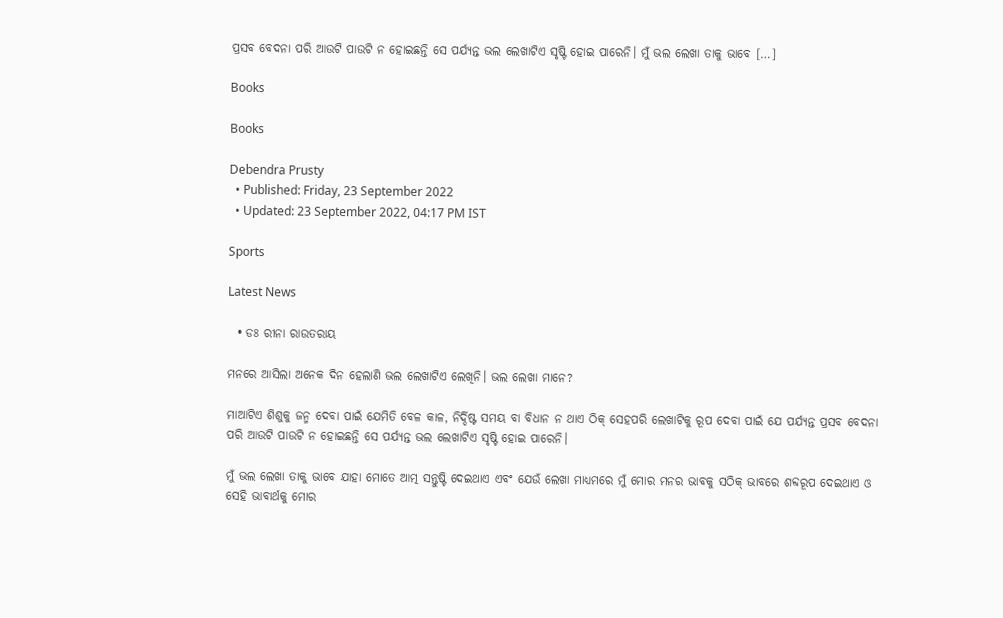ପ୍ରସବ ବେଦନା ପରି ଆଉଟି ପାଉଟି ନ ହୋଇଛନ୍ତି ସେ ପର୍ଯ୍ୟନ୍ତ ଭଲ ଲେଖାଟିଏ ସୃଷ୍ଟି ହୋଇ ପାରେନି। ମୁଁ ଭଲ ଲେଖା ତାକୁ ଭାବେ […]

Books

Books

Debendra Prusty
  • Published: Friday, 23 September 2022
  • Updated: 23 September 2022, 04:17 PM IST

Sports

Latest News

  • ଡଃ ରୀନା ରାଉତରାୟ

ମନରେ ଆସିଲା ଅନେକ ଦିନ ହେଲାଣି ଭଲ ଲେଖାଟିଏ ଲେଖିନି। ଭଲ ଲେଖା ମାନେ?

ମାଆଟିଏ ଶିଶୁକୁ ଜନ୍ମ ଦେବା ପାଇଁ ଯେମିତି ବେଳ କାଳ, ନିର୍ଦ୍ଦିଷ୍ଟ ସମୟ ବା ବିଧାନ ନ ଥାଏ ଠିକ୍ ସେହପରି ଲେଖାଟିକୁ ରୂପ ଦେବା ପାଇଁ ଯେ ପର୍ଯ୍ୟନ୍ତ ପ୍ରସବ ବେଦନା ପରି ଆଉଟି ପାଉଟି ନ ହୋଇଛନ୍ତି ସେ ପର୍ଯ୍ୟନ୍ତ ଭଲ ଲେଖାଟିଏ ସୃଷ୍ଟି ହୋଇ ପାରେନି।

ମୁଁ ଭଲ ଲେଖା ତାକୁ ଭାବେ ଯାହା ମୋତେ ଆତ୍ମ ସନ୍ତୁଷ୍ଟି ଦେଇଥାଏ ଏବଂ ଯେଉଁ ଲେଖା ମାଧ୍ୟମରେ ମୁଁ ମୋର ମନର ଭାବକୁ ସଠିକ୍ ଭାବରେ ଶବ୍ଦରୂପ ଦେଇଥାଏ ଓ ସେହି ଭାବାର୍ଥକୁ ମୋର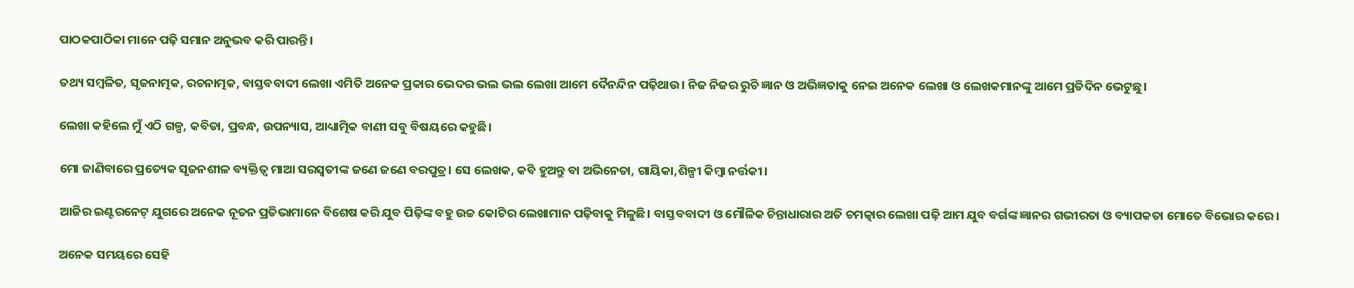ପାଠକପାଠିକା ମାନେ ପଢ଼ି ସମାନ ଅନୁଭବ କରି ପାରନ୍ତି।

ତଥ୍ୟ ସମ୍ବଳିତ, ସୃଜନାତ୍ମକ, ରଚନାତ୍ମକ, ବାସ୍ତବବାଦୀ ଲେଖା ଏମିତି ଅନେକ ପ୍ରକାର ଭେଦର ଭଲ ଭଲ ଲେଖା ଆମେ ଦୈନନ୍ଦିନ ପଢ଼ିଥାଉ। ନିଜ ନିଜର ରୁଚି ଜ୍ଞାନ ଓ ଅଭିଜ୍ଞତାକୁ ନେଇ ଅନେକ ଲେଖା ଓ ଲେଖକମାନଙ୍କୁ ଆମେ ପ୍ରତିଦିନ ଭେଟୁଛୁ।

ଲେଖା କହିଲେ ମୁଁ ଏଠି ଗଳ୍ପ, କବିତା, ପ୍ରବନ୍ଧ, ଉପନ୍ୟାସ, ଆଧ୍ୟାତ୍ମିକ ବାଣୀ ସବୁ ବିଷୟରେ କହୁଛି।

ମୋ ଜାଣିବାରେ ପ୍ରତ୍ୟେକ ସୃଜନଶୀଳ ବ୍ୟକ୍ତିତ୍ଵ ମାଆ ସରସ୍ଵତୀଙ୍କ ଜଣେ ଜଣେ ବରପୁତ୍ର। ସେ ଲେଖକ, କବି ହୁଅନ୍ତୁ ବା ଅଭିନେତା, ଗାୟିକା,ଶିଳ୍ପୀ କିମ୍ବା ନର୍ତ୍ତକୀ।

ଆଜିର ଇଣ୍ଟରନେଟ୍ ଯୁଗରେ ଅନେକ ନୂତନ ପ୍ରତିଭାମାନେ ବିଶେଷ କରି ଯୁବ ପିଢ଼ିଙ୍କ ବହୁ ଉଚ୍ଚ କୋଟିର ଲେଖାମାନ ପଢ଼ିବାକୁ ମିଳୁଛି। ବାସ୍ତବବାଦୀ ଓ ମୌଳିକ ଚିନ୍ତାଧାରାର ଅତି ଚମତ୍କାର ଲେଖା ପଢ଼ି ଆମ ଯୁବ ବର୍ଗଙ୍କ ଜ୍ଞାନର ଗଭୀରତା ଓ ବ୍ୟାପକତା ମୋତେ ବିଭୋର କରେ।

ଅନେକ ସମୟରେ ସେହି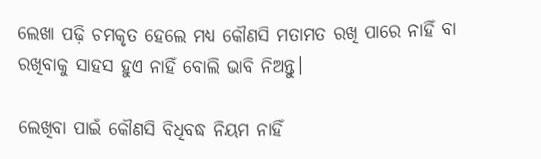ଲେଖା ପଢ଼ି ଚମକୃତ ହେଲେ ମଧ୍ୟ କୌଣସି ମତାମତ ରଖି ପାରେ ନାହିଁ ବା ରଖିବାକୁ ସାହସ ହୁଏ ନାହିଁ ବୋଲି ଭାବି ନିଅନ୍ତୁ।

ଲେଖିବା ପାଇଁ କୌଣସି ବିଧିବଦ୍ଧ ନିୟମ ନାହିଁ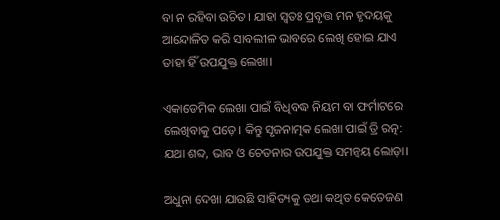ବା ନ ରହିବା ଉଚିତ। ଯାହା ସ୍ଵତଃ ପ୍ରବୃତ୍ତ ମନ ହୃଦୟକୁ ଆନ୍ଦୋଳିତ କରି ସାବଲୀଳ ଭାବରେ ଲେଖି ହୋଇ ଯାଏ ତାହା ହିଁ ଉପଯୁକ୍ତ ଲେଖା।

ଏକାଡେମିକ ଲେଖା ପାଇଁ ବିଧିବଦ୍ଧ ନିୟମ ବା ଫର୍ମାଟରେ ଲେଖିବାକୁ ପଡ଼େ। କିନ୍ତୁ ସୃଜନାତ୍ମକ ଲେଖା ପାଇଁ ତ୍ରି ରତ୍ନ: ଯଥା ଶବ୍ଦ, ଭାବ ଓ ଚେତନାର ଉପଯୁକ୍ତ ସମନ୍ଵୟ ଲୋଡ଼ା।

ଅଧୁନା ଦେଖା ଯାଉଛି ସାହିତ୍ୟକୁ ତଥା କଥିତ କେତେଜଣ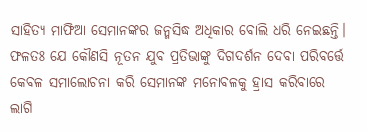ସାହିତ୍ୟ ମାଫିଆ ସେମାନଙ୍କର ଜନ୍ମସିଦ୍ଧ ଅଧିକାର ବୋଲି ଧରି ନେଇଛନ୍ତି। ଫଳତଃ ଯେ କୌଣସି ନୂତନ ଯୁବ ପ୍ରତିଭାଙ୍କୁ ଦିଗଦର୍ଶନ ଦେବା ପରିବର୍ତ୍ତେ କେବଳ ସମାଲୋଚନା କରି ସେମାନଙ୍କ ମନୋବଳକୁ ହ୍ରାସ କରିବାରେ ଲାଗି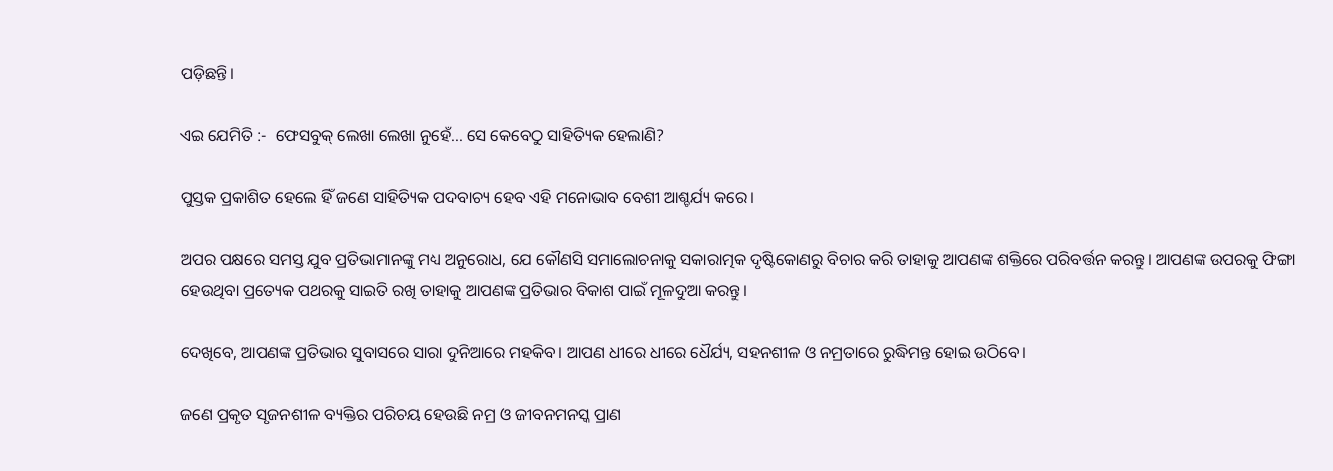ପଡ଼ିଛନ୍ତି।

ଏଇ ଯେମିତି :-  ଫେସବୁକ୍ ଲେଖା ଲେଖା ନୁହେଁ... ସେ କେବେଠୁ ସାହିତ୍ୟିକ ହେଲାଣି?

ପୁସ୍ତକ ପ୍ରକାଶିତ ହେଲେ ହିଁ ଜଣେ ସାହିତ୍ୟିକ ପଦବାଚ୍ୟ ହେବ ଏହି ମନୋଭାବ ବେଶୀ ଆଶ୍ଚର୍ଯ୍ୟ କରେ।

ଅପର ପକ୍ଷରେ ସମସ୍ତ ଯୁବ ପ୍ରତିଭାମାନଙ୍କୁ ମଧ୍ୟ ଅନୁରୋଧ, ଯେ କୌଣସି ସମାଲୋଚନାକୁ ସକାରାତ୍ମକ ଦୃଷ୍ଟିକୋଣରୁ ବିଚାର କରି ତାହାକୁ ଆପଣଙ୍କ ଶକ୍ତିରେ ପରିବର୍ତ୍ତନ କରନ୍ତୁ। ଆପଣଙ୍କ ଉପରକୁ ଫିଙ୍ଗା ହେଉଥିବା ପ୍ରତ୍ୟେକ ପଥରକୁ ସାଇତି ରଖି ତାହାକୁ ଆପଣଙ୍କ ପ୍ରତିଭାର ବିକାଶ ପାଇଁ ମୂଳଦୁଆ କରନ୍ତୁ।

ଦେଖିବେ, ଆପଣଙ୍କ ପ୍ରତିଭାର ସୁବାସରେ ସାରା ଦୁନିଆରେ ମହକିବ। ଆପଣ ଧୀରେ ଧୀରେ ଧୈର୍ଯ୍ୟ, ସହନଶୀଳ ଓ ନମ୍ରତାରେ ରୁଦ୍ଧିମନ୍ତ ହୋଇ ଉଠିବେ।

ଜଣେ ପ୍ରକୃତ ସୃଜନଶୀଳ ବ୍ୟକ୍ତିର ପରିଚୟ ହେଉଛି ନମ୍ର ଓ ଜୀବନମନସ୍କ ପ୍ରାଣ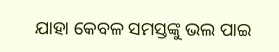ଯାହା କେବଳ ସମସ୍ତଙ୍କୁ ଭଲ ପାଇ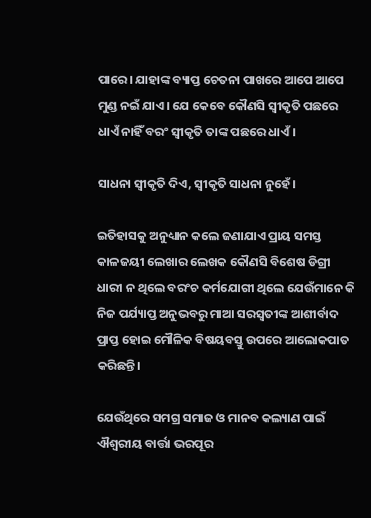ପାରେ। ଯାହାଙ୍କ ବ୍ୟାପ୍ତ ଚେତନା ପାଖରେ ଆପେ ଆପେ ମୁଣ୍ଡ ନଇଁ ଯାଏ। ଯେ କେବେ କୌଣସି ସ୍ଵୀକୃତି ପଛରେ ଧାଏଁ ନାହିଁ ବରଂ ସ୍ଵୀକୃତି ତାଙ୍କ ପଛରେ ଧାଏଁ।

ସାଧନା ସ୍ଵୀକୃତି ଦିଏ, ସ୍ଵୀକୃତି ସାଧନା ନୁହେଁ।

ଇତିହାସକୁ ଅନୁଧ୍ୟାନ କଲେ ଜଣାଯାଏ ପ୍ରାୟ ସମସ୍ତ କାଳଜୟୀ ଲେଖାର ଲେଖକ କୌଣସି ବିଶେଷ ଡିଗ୍ରୀ ଧାରୀ ନ ଥିଲେ ବରଂଚ କର୍ମଯୋଗୀ ଥିଲେ ଯେଉଁମାନେ କି ନିଜ ପର୍ଯ୍ୟାପ୍ତ ଅନୁଭବରୁ ମାଆ ସରସ୍ଵତୀଙ୍କ ଆଶୀର୍ବାଦ ପ୍ରାପ୍ତ ହୋଇ ମୌଳିକ ବିଷୟବସ୍ତୁ ଉପରେ ଆଲୋକପାତ କରିଛନ୍ତି।

ଯେଉଁଥିରେ ସମଗ୍ର ସମାଜ ଓ ମାନବ କଲ୍ୟାଣ ପାଇଁ ଐଶ୍ୱରୀୟ ବାର୍ତ୍ତା ଭରପୂର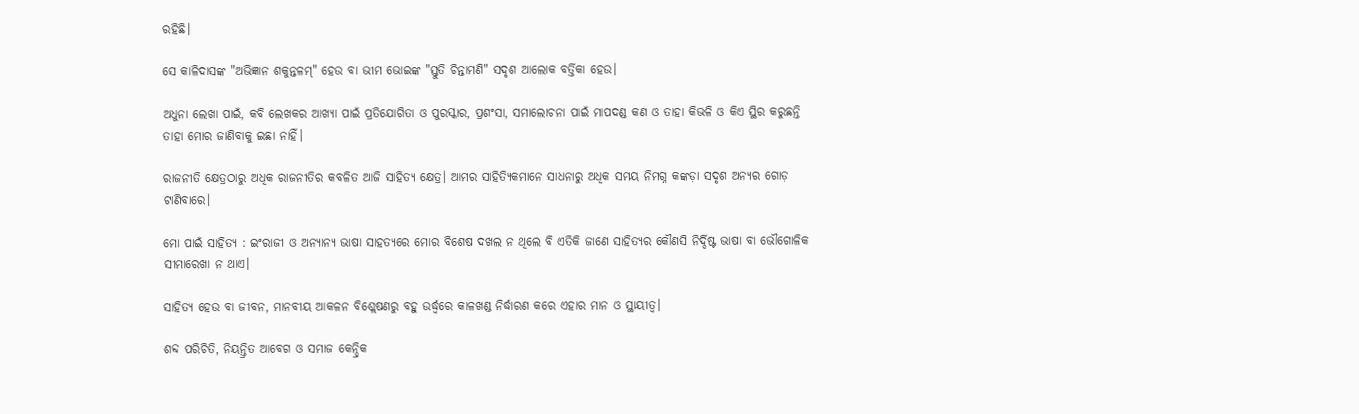ରହିଛି।

ସେ କାଳିଦାସଙ୍କ "ଅଭିଜ୍ଞାନ ଶକୁନ୍ତଳମ୍" ହେଉ ବା ଭୀମ ଭୋଇଙ୍କ "ସ୍ତୁତି ଚିନ୍ତାମଣି" ସଦୃଶ ଆଲୋକ ବର୍ତ୍ତିକା ହେଉ।

ଅଧୁନା ଲେଖା ପାଇଁ, କବି ଲେଖକର ଆଖ୍ୟା ପାଇଁ ପ୍ରତିଯୋଗିତା ଓ ପୁରସ୍କାର, ପ୍ରଶଂସା, ସମାଲୋଚନା ପାଇଁ ମାପଦଣ୍ଡ କଣ ଓ ତାହା କିଭଳି ଓ କିଏ ସ୍ଥିର କରୁଛନ୍ତି ତାହା ମୋର ଜାଣିବାକୁ ଇଛା ନାହିଁ।

ରାଜନୀତି କ୍ଷେତ୍ରଠାରୁ ଅଧିକ ରାଜନୀତିର କବଳିତ ଆଜି ସାହିତ୍ୟ କ୍ଷେତ୍ର। ଆମର ସାହିତ୍ୟିକମାନେ ସାଧନାରୁ ଅଧିକ ସମୟ ନିମଗ୍ନ କଙ୍କଡ଼ା ସଦୃଶ ଅନ୍ୟର ଗୋଡ଼ ଟାଣିବାରେ।

ମୋ ପାଇଁ ସାହିତ୍ୟ : ଇଂରାଜୀ ଓ ଅନ୍ୟାନ୍ୟ ଭାଷା ସାହତ୍ୟରେ ମୋର ବିଶେଷ ଦଖଲ ନ ଥିଲେ ବି ଏତିକି ଜାଣେ ସାହିତ୍ୟର କୌଣସି ନିର୍ଦ୍ଦିଷ୍ଟ ଭାଷା ବା ଭୌଗୋଳିକ ସୀମାରେଖା ନ ଥାଏ।

ସାହିତ୍ୟ ହେଉ ବା ଜୀବନ, ମାନବୀୟ ଆକଳନ ବିଶ୍ଲେଷଣରୁ ବହୁ ଉର୍ଦ୍ଧ୍ଵରେ କାଳଖଣ୍ଡ ନିର୍ଦ୍ଧାରଣ କରେ ଏହାର ମାନ ଓ ସ୍ଥାୟୀତ୍ୱ।

ଶବ୍ଦ ପରିଚିତି, ନିୟନ୍ତ୍ରିତ ଆବେଗ ଓ ସମାଜ କେନ୍ଦ୍ରିକ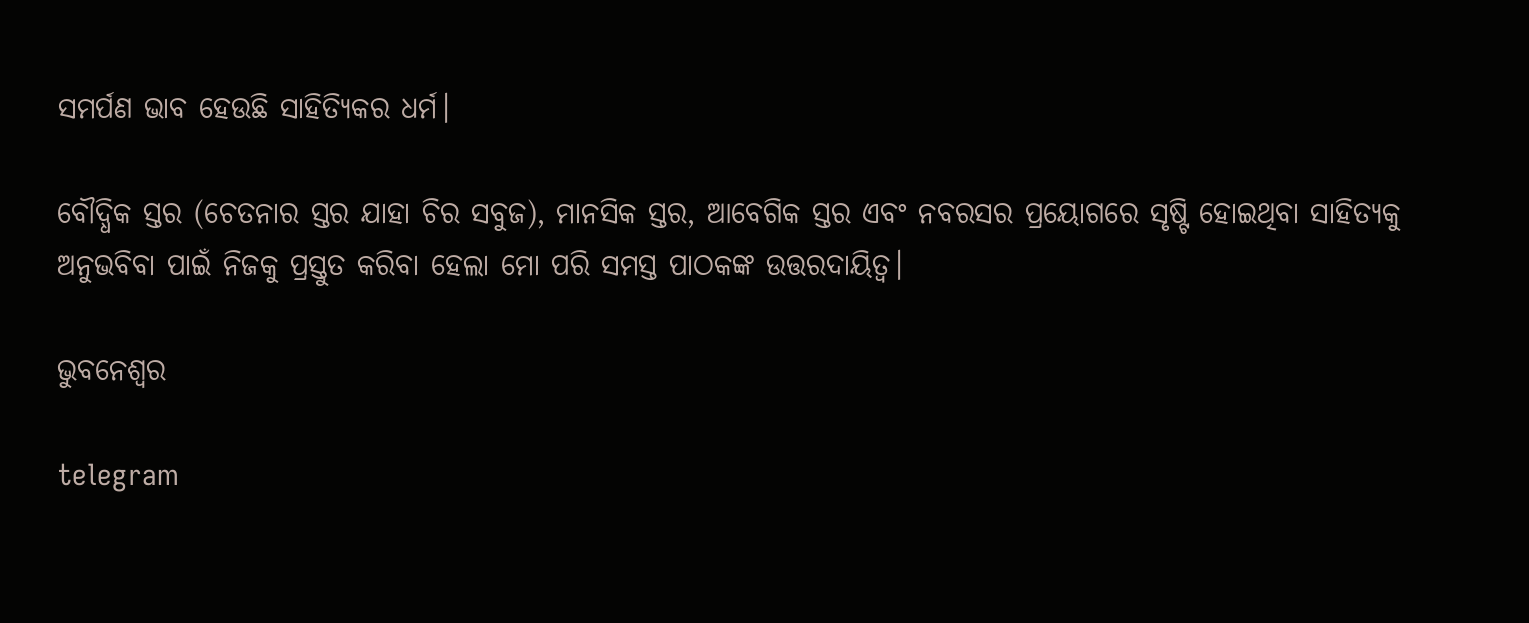ସମର୍ପଣ ଭାବ ହେଉଛି ସାହିତ୍ୟିକର ଧର୍ମ।

ବୌଦ୍ଧିକ ସ୍ତର (ଚେତନାର ସ୍ତର ଯାହା ଚିର ସବୁଜ), ମାନସିକ ସ୍ତର, ଆବେଗିକ ସ୍ତର ଏବଂ ନବରସର ପ୍ରୟୋଗରେ ସୃଷ୍ଟି ହୋଇଥିବା ସାହିତ୍ୟକୁ ଅନୁଭବିବା ପାଇଁ ନିଜକୁ ପ୍ରସ୍ତୁତ କରିବା ହେଲା ମୋ ପରି ସମସ୍ତ ପାଠକଙ୍କ ଉତ୍ତରଦାୟିତ୍ୱ।

ଭୁବନେଶ୍ୱର

telegram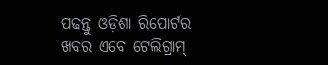ପଢନ୍ତୁ ଓଡ଼ିଶା ରିପୋର୍ଟର ଖବର ଏବେ ଟେଲିଗ୍ରାମ୍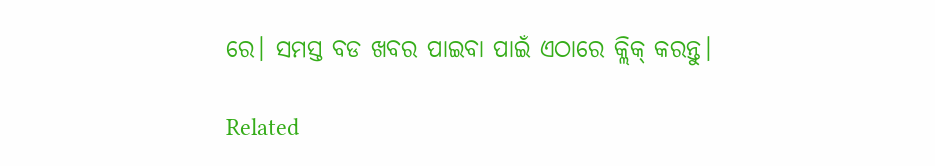ରେ। ସମସ୍ତ ବଡ ଖବର ପାଇବା ପାଇଁ ଏଠାରେ କ୍ଲିକ୍ କରନ୍ତୁ।

Related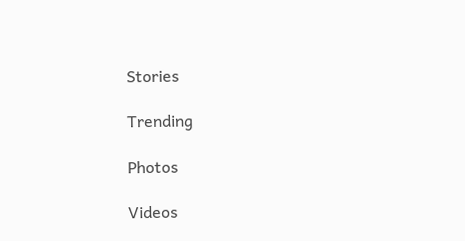Stories

Trending

Photos

Videos